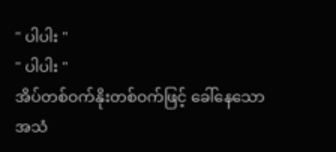" ပါပါး "
" ပါပါး "
အိပ်တစ်ဝက်နိုးတစ်ဝက်ဖြင့် ခေါ်နေသောအသံ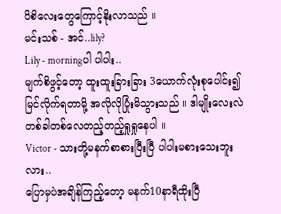ပိစိလေးတွေကြောင့်နိုးလာသည် ။
မင်းသစ် - အင်..lily?
Lily - morningပါ ပါပါး..
မျက်စိဖွင့်တော့ ထူးထူးခြားခြား 3ယောက်လုံးစုပေါင်း၍မြင်လိုက်ရတာမို့ အလိုလိုပြုံးမိသွားသည် ။ ဒါမျိုးလေးလဲ တစ်ခါတစ်လေတည့်တည့်ရှုရှုနေပါ ။
Victor - သားတို့မနက်စာစားပြီးပြီ ပါပါးမစားသေးဘူးလား..
ပြောမှပဲအချိန်ကြည့်တော့ မနက်10နာရီထိုးပြီ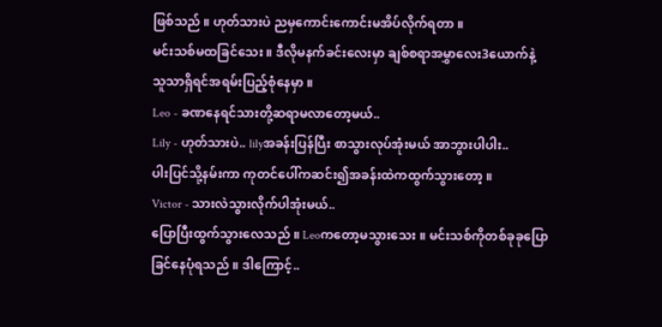ဖြစ်သည် ။ ဟုတ်သားပဲ ညမှကောင်းကောင်းမအိပ်လိုက်ရတာ ။
မင်းသစ်မထခြင်သေး ။ ဒီလိုမနက်ခင်းလေးမှာ ချစ်စရာအမွှာလေး3ယောက်နဲ့ သူသာရှိရင်အရမ်းပြည့်စုံနေမှာ ။
Leo - ခဏနေရင်သားတို့ဆရာမလာတော့မယ်..
Lily - ဟုတ်သားပဲ.. lilyအခန်းပြန်ပြီး စာသွားလုပ်အုံးမယ် အာဘွားပါပါး..
ပါးပြင်သို့နမ်းကာ ကုတင်ပေါ်ကဆင်း၍အခန်းထဲကထွက်သွားတော့ ။
Victor - သားလဲသွားလိုက်ပါအုံးမယ်..
ပြောပြီးထွက်သွားလေသည် ။ Leoကတော့မသွားသေး ။ မင်းသစ်ကိုတစ်ခုခုပြောခြင်နေပုံရသည် ။ ဒါကြောင့်..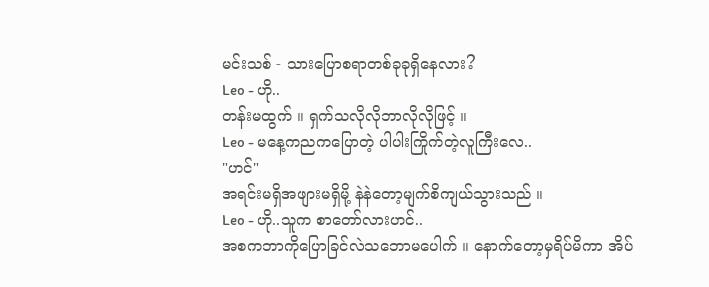မင်းသစ် - သားပြောစရာတစ်ခုခုရှိနေလား?
Leo - ဟို..
တန်းမထွက် ။ ရှက်သလိုလိုဘာလိုလိုဖြင့် ။
Leo - မနေ့ကညကပြောတဲ့ ပါပါးကြိုက်တဲ့လူကြီးလေ..
"ဟင်"
အရင်းမရှိအဖျားမရှိမို့ နဲနဲတော့မျက်စိကျယ်သွားသည် ။
Leo - ဟို..သူက စာတော်လားဟင်..
အစကဘာကိုပြောခြင်လဲသဘောမပေါက် ။ နောက်တော့မှရိပ်မိကာ အိပ်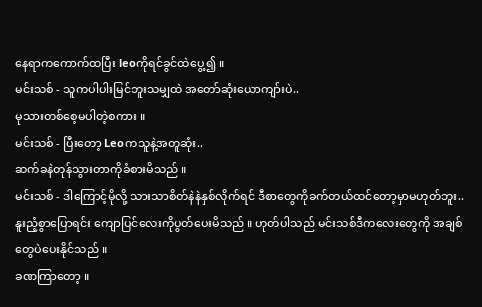နေရာကကောက်ထပြီး leoကိုရင်ခွင်ထဲပွေ့၍ ။
မင်းသစ် - သူကပါပါးမြင်ဘူးသမျှထဲ အတော်ဆုံးယောကျာ်းပဲ..
မုသားတစ်စေ့မပါတဲ့စကား ။
မင်းသစ် - ပြီးတော့ Leoကသူနဲ့အတူဆုံး..
ဆက်ခနဲတုန်သွားတာကိုခံစားမိသည် ။
မင်းသစ် - ဒါကြောင့်မိုလို့ သားသာစိတ်နဲနဲနှစ်လိုက်ရင် ဒီစာတွေကိုခက်တယ်ထင်တော့မှာမဟုတ်ဘူး..
နူးညံ့စွာပြောရင်း ကျောပြင်လေးကိုပွတ်ပေးမိသည် ။ ဟုတ်ပါသည် မင်းသစ်ဒီကလေးတွေကို အချစ်တွေပဲပေးနိုင်သည် ။
ခဏကြာတော့ ။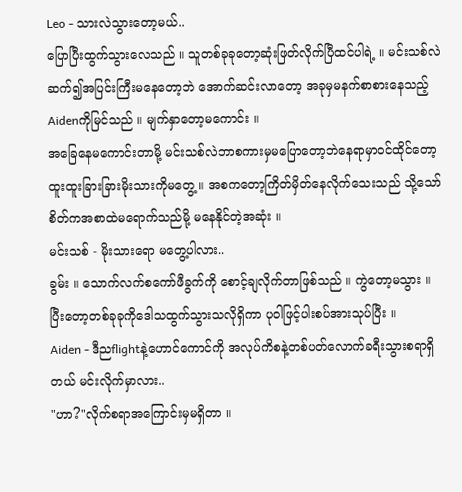Leo - သားလဲသွားတော့မယ်..
ပြောပြီးထွက်သွားလေသည် ။ သူတစ်ခုခုတော့ဆုံးဖြတ်လိုက်ပြီထင်ပါရဲ့ ။ မင်းသစ်လဲဆက်၍အပြင်းကြီးမနေတော့ဘဲ အောက်ဆင်းလာတော့ အခုမှမနက်စာစားနေသည့် Aidenကိုမြင်သည် ။ မျက်နှာတော့မကောင်း ။
အခြေနေမကောင်းတာမို့ မင်းသစ်လဲဘာစကားမှမပြောတော့ဘဲနေရာမှာဝင်ထိုင်တော့ ထူးထူးခြားခြားမိုးသားကိုမတွေ့ ။ အစကတော့ကြိတ်မှိတ်နေလိုက်သေးသည် သို့သော်စိတ်ကအစာထဲမရောက်သည်မို့ မနေနိုင်တဲ့အဆုံး ။
မင်းသစ် - မိုးသားရော မတွေ့ပါလား..
ခွမ်း ။ သောက်လက်စကော်ဖီခွက်ကို စောင့်ချလိုက်တာဖြစ်သည် ။ ကွဲတော့မသွား ။
ပြီးတော့တစ်ခုခုကိုဒေါသထွက်သွားသလိုရှိကာ ပုဝါဖြင့်ပါးစပ်အားသုပ်ပြီး ။
Aiden - ဒီညflightနဲ့ဟောင်ကောင်ကို အလုပ်ကိစနဲ့တစ်ပတ်လောက်ခရီးသွားစရာရှိတယ် မင်းလိုက်မှာလား..
"ဟာ?"လိုက်စရာအကြောင်းမှမရှိတာ ။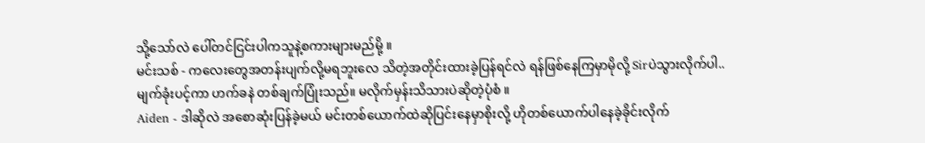သို့သော်လဲ ပေါ်တင်ငြင်းပါကသူနဲ့စကားများမည်မို့ ။
မင်းသစ် - ကလေးတွေအတန်းပျက်လို့မရဘူးလေ သိတဲ့အတိုင်းထားခဲ့ပြန်ရင်လဲ ရန်ဖြစ်နေကြမှာမိုလို့ Sirပဲသွားလိုက်ပါ..
မျက်ခုံးပင့်ကာ ဟက်ခနဲ တစ်ချက်ပြုံးသည်။ မလိုက်မှန်းသိသားပဲဆိုတဲ့ပုံစံ ။
Aiden - ဒါဆိုလဲ အစောဆုံးပြန်ခဲ့မယ် မင်းတစ်ယောက်ထဲဆိုပြင်းနေမှာစိုးလို့ ဟိုတစ်ယောက်ပါနေခဲ့ခိုင်းလိုက်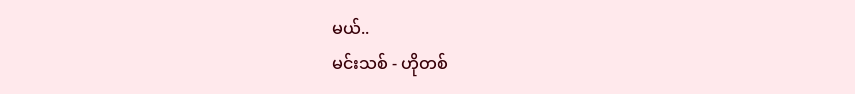မယ်..
မင်းသစ် - ဟိုတစ်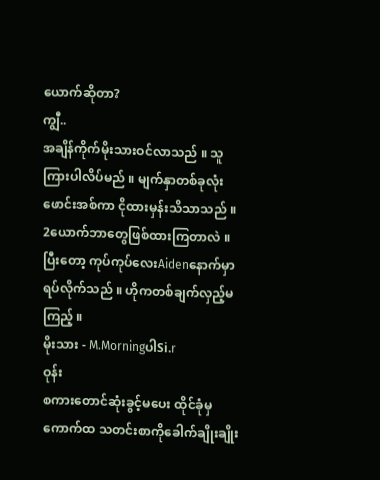ယောက်ဆိုတာ?
ကျွီ..
အချိန်ကိုက်မိုးသားဝင်လာသည် ။ သူကြားပါလိပ်မည် ။ မျက်နှာတစ်ခုလုံးဖောင်းအစ်ကာ ငိုထားမှန်းသိသာသည် ။ 2ယောက်ဘာတွေဖြစ်ထားကြတာလဲ ။
ပြီးတော့ ကုပ်ကုပ်လေးAidenနောက်မှာရပ်လိုက်သည် ။ ဟိုကတစ်ချက်လှည့်မကြည့် ။
မိုးသား - M.MorningပါSi.r
ဝုန်း
စကားတောင်ဆုံးခွင့်မပေး ထိုင်ခုံမှကောက်ထ သတင်းစာကိုခေါက်ချိုးချိုး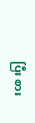ပြီး စား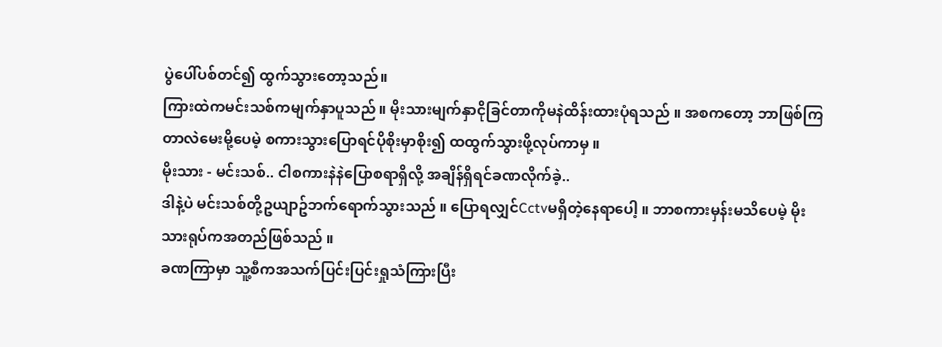ပွဲပေါ်ပစ်တင်၍ ထွက်သွားတော့သည်။
ကြားထဲကမင်းသစ်ကမျက်နှာပူသည် ။ မိုးသားမျက်နှာငိုခြင်တာကိုမနဲထိန်းထားပုံရသည် ။ အစကတော့ ဘာဖြစ်ကြတာလဲမေးမို့ပေမဲ့ စကားသွားပြောရင်ပိုစိုးမှာစိုး၍ ထထွက်သွားဖို့လုပ်ကာမှ ။
မိုးသား - မင်းသစ်.. ငါစကားနဲနဲပြောစရာရှိလို့ အချိန်ရှိရင်ခဏလိုက်ခဲ့..
ဒါနဲ့ပဲ မင်းသစ်တို့ဥယျာဥ်ဘက်ရောက်သွားသည် ။ ပြောရလျှင်Cctvမရှိတဲ့နေရာပေါ့ ။ ဘာစကားမှန်းမသိပေမဲ့ မိုးသားရုပ်ကအတည်ဖြစ်သည် ။
ခဏကြာမှာ သူ့စီကအသက်ပြင်းပြင်းရှုသံကြားပြီး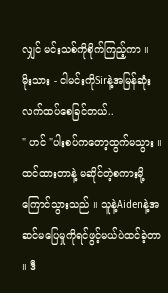လျှင် မင်းသစ်ကိုစိုက်ကြည့်ကာ ။
မိုးသား - ငါမင်းကိုSirနဲ့အမြန်ဆုံးလက်ထပ်စေခြင်တယ်..
" ဟင် "ပါးစပ်ကတော့ထွက်မသွား ။ ထင်ထားတာနဲ့ မဆိုင်တဲ့စကားမို့ကြောင်သွားသည် ။ သူနဲ့Aidenနဲ့အဆင်မပြေမှုကိုရင်ဖွင့်မယ်ပဲထင်ခဲ့တာ ။ ဒီ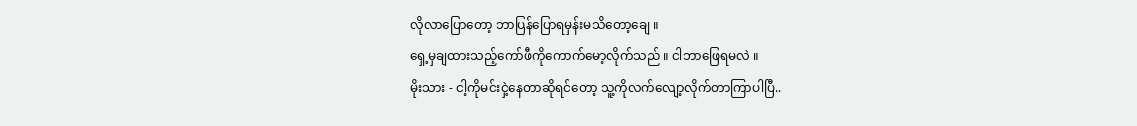လိုလာပြောတော့ ဘာပြန်ပြောရမှန်းမသိတော့ချေ ။
ရှေ့မှချထားသည့်ကော်ဖီကိုကောက်မော့လိုက်သည် ။ ငါဘာဖြေရမလဲ ။
မိုးသား - ငါ့ကိုမင်းငှဲ့နေတာဆိုရင်တော့ သူ့ကိုလက်လျော့လိုက်တာကြာပါပြီ..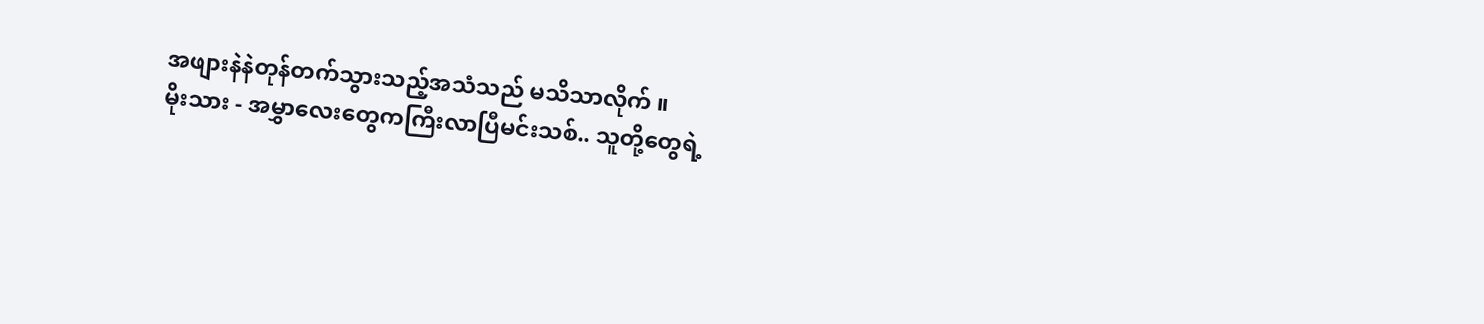အဖျားနဲနဲတုန်တက်သွားသည့်အသံသည် မသိသာလိုက် ။
မိုးသား - အမွှာလေးတွေကကြီးလာပြီမင်းသစ်.. သူတို့တွေရဲ့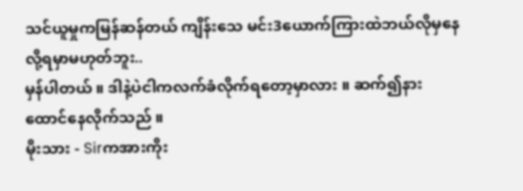သင်ယူမှုကမြန်ဆန်တယ် ကျိန်းသေ မင်း3ယောက်ကြားထဲဘယ်လိုမှနေလို့ရမှာမဟုတ်ဘူး..
မှန်ပါတယ် ။ ဒါနဲ့ပဲငါကလက်ခံလိုက်ရတော့မှာလား ။ ဆက်၍နားထောင်နေလိုက်သည် ။
မိုးသား - Sirကအားကိုး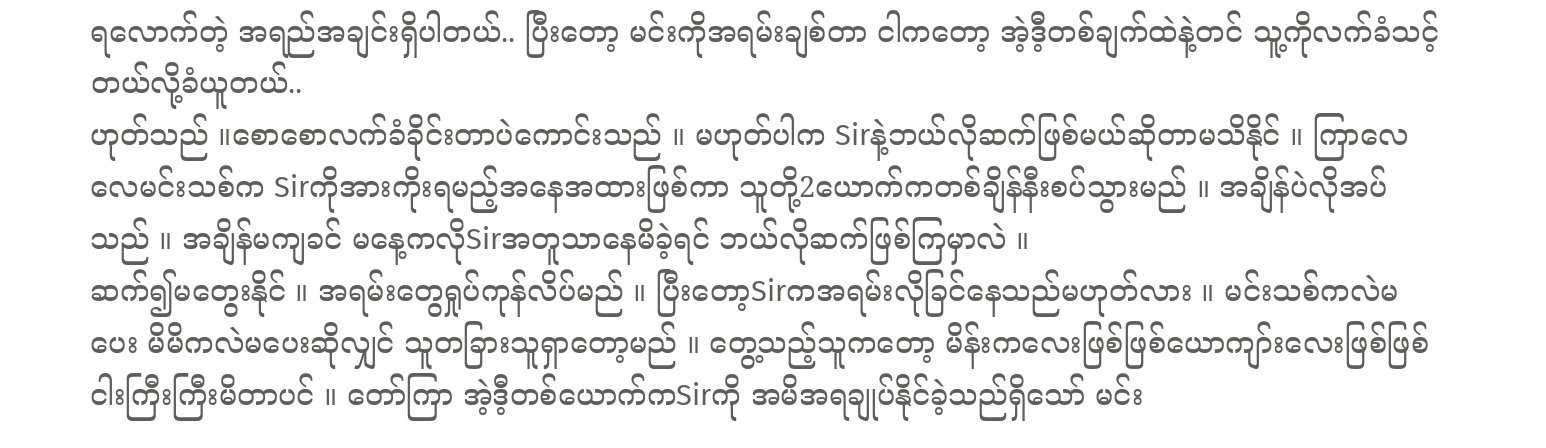ရလောက်တဲ့ အရည်အချင်းရှိပါတယ်.. ပြီးတော့ မင်းကိုအရမ်းချစ်တာ ငါကတော့ အဲ့ဒီ့တစ်ချက်ထဲနဲ့တင် သူ့ကိုလက်ခံသင့်တယ်လို့ခံယူတယ်..
ဟုတ်သည် ။စောစောလက်ခံခိုင်းတာပဲကောင်းသည် ။ မဟုတ်ပါက Sirနဲ့ဘယ်လိုဆက်ဖြစ်မယ်ဆိုတာမသိနိုင် ။ ကြာလေလေမင်းသစ်က Sirကိုအားကိုးရမည့်အနေအထားဖြစ်ကာ သူတို့2ယောက်ကတစ်ချိန်နီးစပ်သွားမည် ။ အချိန်ပဲလိုအပ်သည် ။ အချိန်မကျခင် မနေ့ကလိုSirအတူသာနေမိခဲ့ရင် ဘယ်လိုဆက်ဖြစ်ကြမှာလဲ ။
ဆက်၍မတွေးနိုင် ။ အရမ်းတွေရှုပ်ကုန်လိပ်မည် ။ ပြီးတော့Sirကအရမ်းလိုခြင်နေသည်မဟုတ်လား ။ မင်းသစ်ကလဲမပေး မိမိကလဲမပေးဆိုလျှင် သူတခြားသူရှာတော့မည် ။ တွေ့သည့်သူကတော့ မိန်းကလေးဖြစ်ဖြစ်ယောကျာ်းလေးဖြစ်ဖြစ် ငါးကြီးကြီးမိတာပင် ။ တော်ကြာ အဲ့ဒီ့တစ်ယောက်ကSirကို အမိအရချုပ်နိုင်ခဲ့သည်ရှိသော် မင်း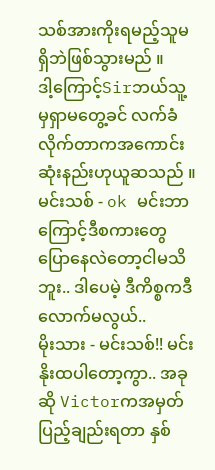သစ်အားကိုးရမည့်သူမရှိဘဲဖြစ်သွားမည် ။
ဒါ့ကြောင့်Sirဘယ်သူ့မှရှာမတွေ့ခင် လက်ခံလိုက်တာကအကောင်းဆုံးနည်းဟုယူဆသည် ။
မင်းသစ် - ok မင်းဘာကြောင့်ဒီစကားတွေပြောနေလဲတော့ငါမသိဘူး.. ဒါပေမဲ့ ဒီကိစ္စကဒီလောက်မလွယ်..
မိုးသား - မင်းသစ်!! မင်းနိုးထပါတော့ကွာ.. အခုဆို Victorကအမှတ်ပြည့်ချည်းရတာ နှစ်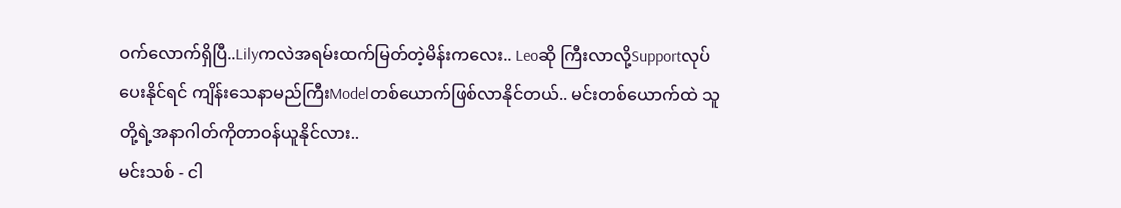ဝက်လောက်ရှိပြီ..Lilyကလဲအရမ်းထက်မြတ်တဲ့မိန်းကလေး.. Leoဆို ကြီးလာလို့Supportလုပ်ပေးနိုင်ရင် ကျိန်းသေနာမည်ကြီးModelတစ်ယောက်ဖြစ်လာနိုင်တယ်.. မင်းတစ်ယောက်ထဲ သူတို့ရဲ့အနာဂါတ်ကိုတာဝန်ယူနိုင်လား..
မင်းသစ် - ငါ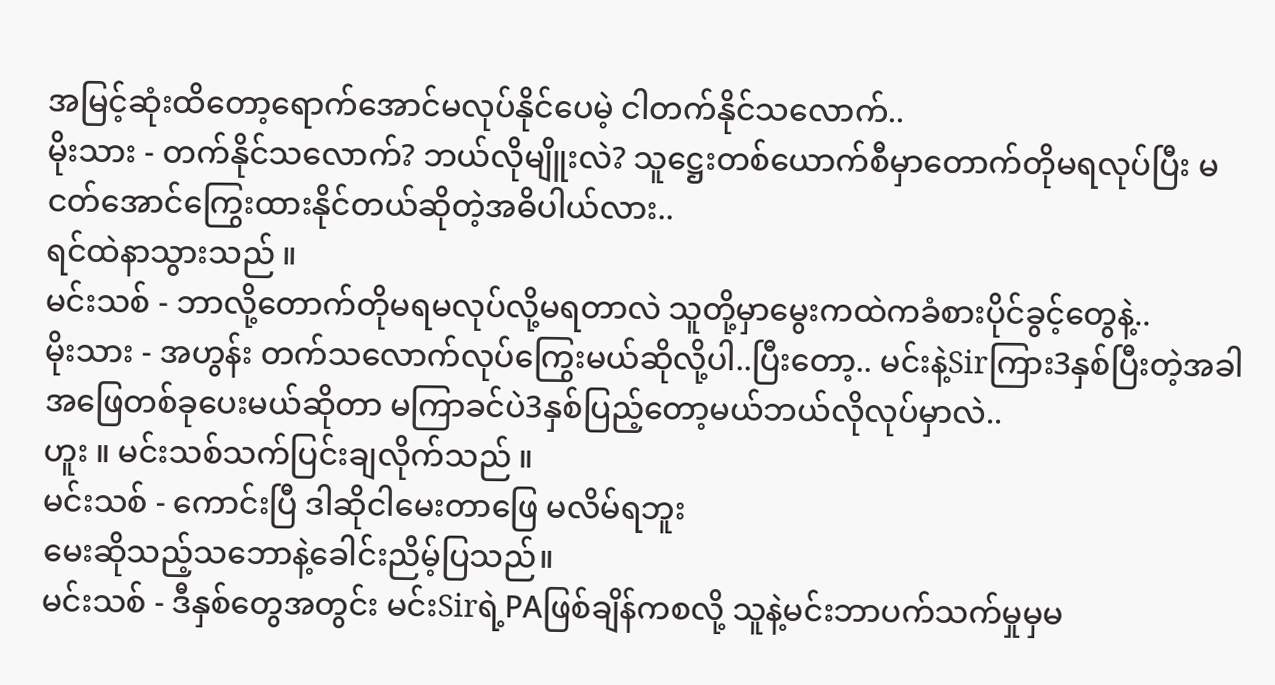အမြင့်ဆုံးထိတော့ရောက်အောင်မလုပ်နိုင်ပေမဲ့ ငါတက်နိုင်သလောက်..
မိုးသား - တက်နိုင်သလောက်? ဘယ်လိုမျိူးလဲ? သူဋ္ဌေးတစ်ယောက်စီမှာတောက်တိုမရလုပ်ပြီး မငတ်အောင်ကြွေးထားနိုင်တယ်ဆိုတဲ့အဓိပါယ်လား..
ရင်ထဲနာသွားသည် ။
မင်းသစ် - ဘာလို့တောက်တိုမရမလုပ်လို့မရတာလဲ သူတို့မှာမွေးကထဲကခံစားပိုင်ခွင့်တွေနဲ့..
မိုးသား - အဟွန်း တက်သလောက်လုပ်ကြွေးမယ်ဆိုလို့ပါ..ပြီးတော့.. မင်းနဲ့Sirကြား3နှစ်ပြီးတဲ့အခါ အဖြေတစ်ခုပေးမယ်ဆိုတာ မကြာခင်ပဲ3နှစ်ပြည့်တော့မယ်ဘယ်လိုလုပ်မှာလဲ..
ဟူး ။ မင်းသစ်သက်ပြင်းချလိုက်သည် ။
မင်းသစ် - ကောင်းပြီ ဒါဆိုငါမေးတာဖြေ မလိမ်ရဘူး
မေးဆိုသည့်သဘောနဲ့ခေါင်းညိမ့်ပြသည်။
မင်းသစ် - ဒီနှစ်တွေအတွင်း မင်းSirရဲ့PAဖြစ်ချိန်ကစလို့ သူနဲ့မင်းဘာပက်သက်မှုမှမ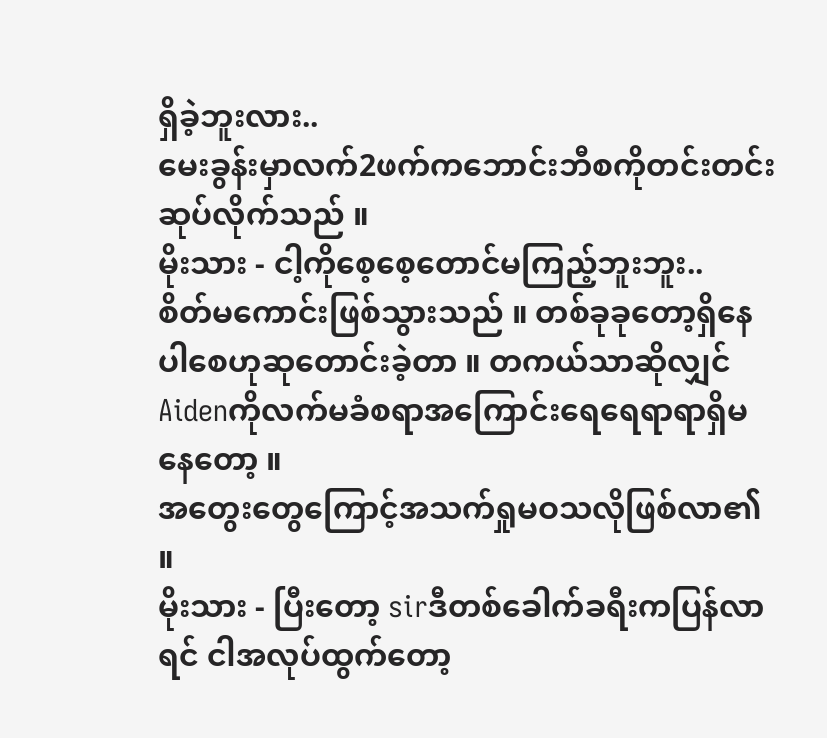ရှိခဲ့ဘူးလား..
မေးခွန်းမှာလက်2ဖက်ကဘောင်းဘီစကိုတင်းတင်းဆုပ်လိုက်သည် ။
မိုးသား - ငါ့ကိုစေ့စေ့တောင်မကြည့်ဘူးဘူး..
စိတ်မကောင်းဖြစ်သွားသည် ။ တစ်ခုခုတော့ရှိနေပါစေဟုဆုတောင်းခဲ့တာ ။ တကယ်သာဆိုလျှင် Aidenကိုလက်မခံစရာအကြောင်းရေရေရာရာရှိမနေတော့ ။
အတွေးတွေကြောင့်အသက်ရှုမဝသလိုဖြစ်လာ၏ ။
မိုးသား - ပြီးတော့ sirဒီတစ်ခေါက်ခရီးကပြန်လာရင် ငါအလုပ်ထွက်တော့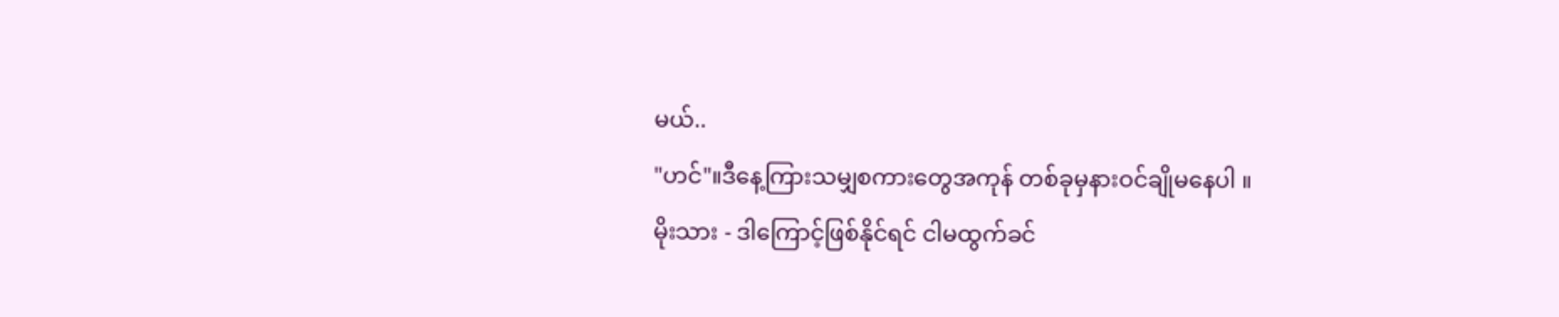မယ်..
"ဟင်"။ဒီနေ့ကြားသမျှစကားတွေအကုန် တစ်ခုမှနားဝင်ချိုမနေပါ ။
မိုးသား - ဒါကြောင့်ဖြစ်နိုင်ရင် ငါမထွက်ခင်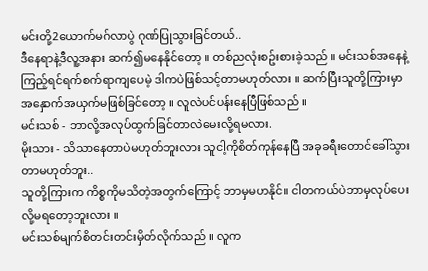မင်းတို့2ယောက်မဂ်လာပွဲ ဂုဏ်ပြုသွားခြင်တယ်..
ဒီနေရာနဲ့ဒီလူ့အနား ဆက်၍မနေနိုင်တော့ ။ တစ်ညလုံးစဥ်းစားခဲ့သည် ။ မင်းသစ်အနေနဲ့ကြည့်ရင်ရက်စက်ရာကျပေမဲ့ ဒါကပဲဖြစ်သင့်တာမဟုတ်လား ။ ဆက်ပြီးသူတို့ကြားမှာ အနှောက်အယှက်မဖြစ်ခြင်တော့ ။ လူလဲပင်ပန်းနေပြီဖြစ်သည် ။
မင်းသစ် - ဘာလို့အလုပ်ထွက်ခြင်တာလဲမေးလို့ရမလား.
မိုးသား - သိသာနေတာပဲမဟုတ်ဘူးလား သူငါ့ကိုစိတ်ကုန်နေပြီ အခုခရီးတောင်ခေါ်သွားတာမဟုတ်ဘူး..
သူတို့ကြားက ကိစ္စကိုမသိတဲ့အတွက်ကြောင့် ဘာမှမဟနိုင်။ ငါတကယ်ပဲဘာမှလုပ်ပေးလို့မရတော့ဘူးလား ။
မင်းသစ်မျက်စိတင်းတင်းမှိတ်လိုက်သည် ။ လူက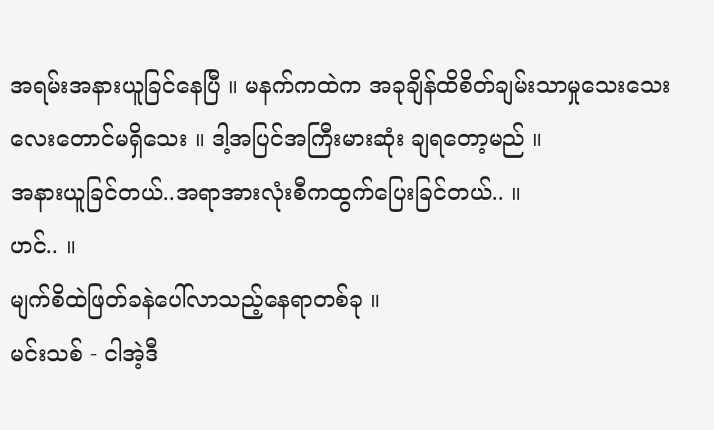အရမ်းအနားယူခြင်နေပြီ ။ မနက်ကထဲက အခုချိန်ထိစိတ်ချမ်းသာမှုသေးသေးလေးတောင်မရှိသေး ။ ဒါ့အပြင်အကြီးမားဆုံး ချရတော့မည် ။
အနားယူခြင်တယ်..အရာအားလုံးစီကထွက်ပြေးခြင်တယ်.. ။
ဟင်.. ။
မျက်စိထဲဖြတ်ခနဲပေါ်လာသည့်နေရာတစ်ခု ။
မင်းသစ် - ငါအဲ့ဒီ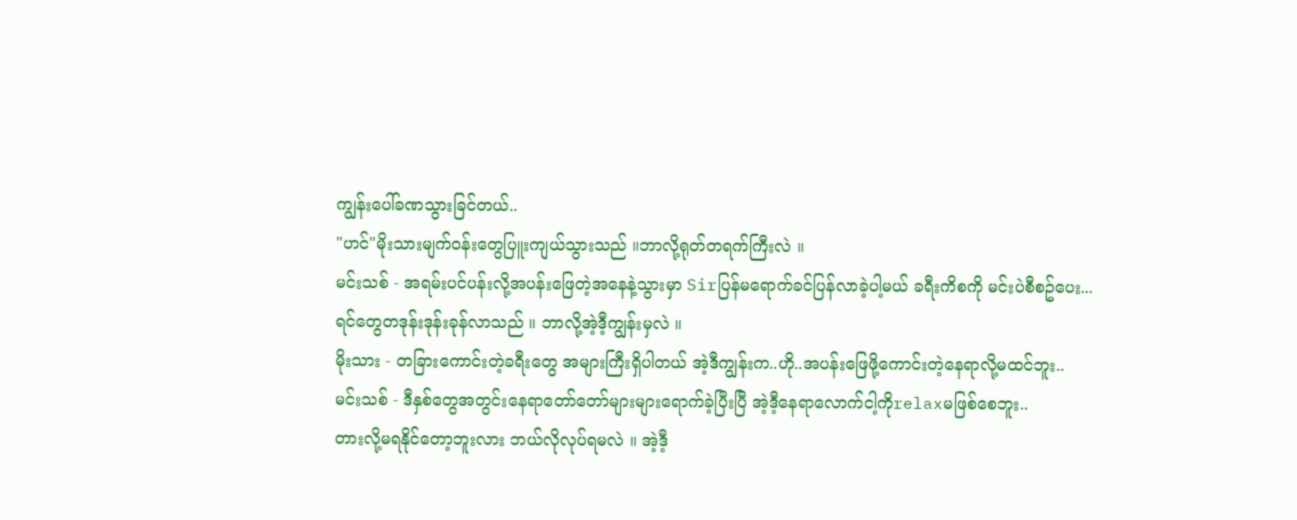ကျွန်းပေါ်ခဏသွားခြင်တယ်..
"ဟင်"မိုးသားမျက်ဝန်းတွေပြူးကျယ်သွားသည် ။ဘာလို့ရုတ်တရက်ကြီးလဲ ။
မင်းသစ် - အရမ်းပင်ပန်းလို့အပန်းဖြေတဲ့အနေနဲ့သွားမှာ Sirပြန်မရောက်ခင်ပြန်လာခဲ့ပါ့မယ် ခရီးကိစကို မင်းပဲစီစဥ်ပေး...
ရင်တွေတဒုန်းဒုန်းခုန်လာသည် ။ ဘာလို့အဲ့ဒီ့ကျွန်းမှလဲ ။
မိုးသား - တခြားကောင်းတဲ့ခရီးတွေ အများကြီးရှိပါတယ် အဲ့ဒီကျွန်းက..ဟို..အပန်းဖြေဖို့ကောင်းတဲ့နေရာလို့မထင်ဘူး..
မင်းသစ် - ဒီနှစ်တွေအတွင်းနေရာတော်တော်များများရောက်ခဲ့ပြီးပြီ အဲ့ဒီ့နေရာလောက်ငါ့ကိုrelaxမဖြစ်စေဘူး..
တားလို့မရနိုင်တော့ဘူးလား ဘယ်လိုလုပ်ရမလဲ ။ အဲ့ဒီ့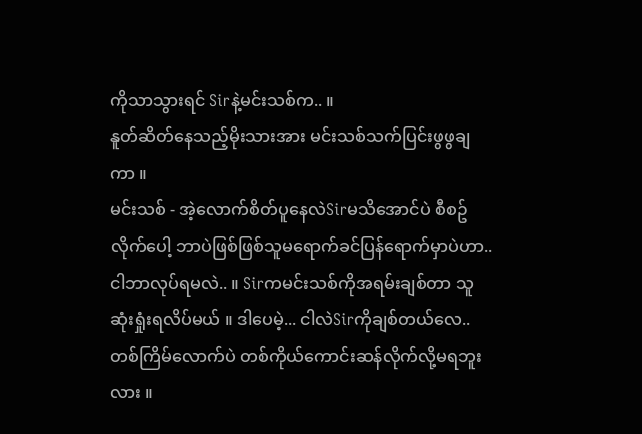ကိုသာသွားရင် Sirနဲ့မင်းသစ်က.. ။
နူတ်ဆိတ်နေသည့်မိုးသားအား မင်းသစ်သက်ပြင်းဖွဖွချကာ ။
မင်းသစ် - အဲ့လောက်စိတ်ပူနေလဲSirမသိအောင်ပဲ စီစဥ်လိုက်ပေါ့ ဘာပဲဖြစ်ဖြစ်သူမရောက်ခင်ပြန်ရောက်မှာပဲဟာ..
ငါဘာလုပ်ရမလဲ.. ။ Sirကမင်းသစ်ကိုအရမ်းချစ်တာ သူဆုံးရှုံးရလိပ်မယ် ။ ဒါပေမဲ့... ငါလဲSirကိုချစ်တယ်လေ.. တစ်ကြိမ်လောက်ပဲ တစ်ကိုယ်ကောင်းဆန်လိုက်လို့မရဘူးလား ။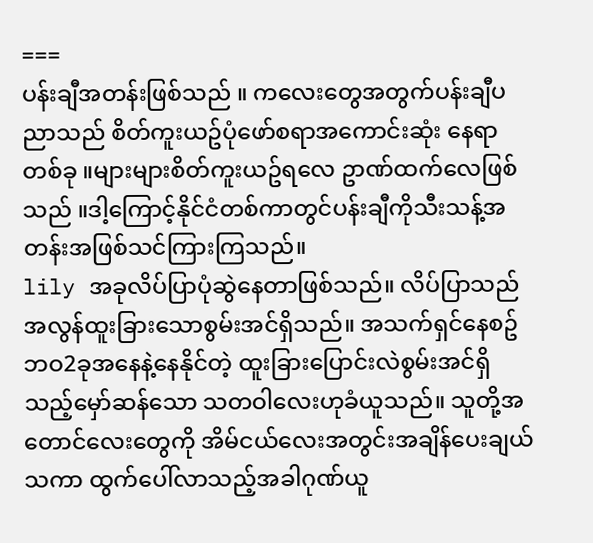===
ပန်းချီအတန်းဖြစ်သည် ။ ကလေးတွေအတွက်ပန်းချီပညာသည် စိတ်ကူးယဥ်ပုံဖော်စရာအကောင်းဆုံး နေရာတစ်ခု ။များများစိတ်ကူးယဥ်ရလေ ဥာဏ်ထက်လေဖြစ်သည် ။ဒါ့ကြောင့်နိုင်ငံတစ်ကာတွင်ပန်းချီကိုသီးသန့်အတန်းအဖြစ်သင်ကြားကြသည်။
lily အခုလိပ်ပြာပုံဆွဲနေတာဖြစ်သည်။ လိပ်ပြာသည်အလွန်ထူးခြားသောစွမ်းအင်ရှိသည်။ အသက်ရှင်နေစဥ်ဘဝ2ခုအနေနဲ့နေနိုင်တဲ့ ထူးခြားပြောင်းလဲစွမ်းအင်ရှိသည့်မှော်ဆန်သော သတဝါလေးဟုခံယူသည်။ သူတို့အတောင်လေးတွေကို အိမ်ငယ်လေးအတွင်းအချိန်ပေးချယ်သကာ ထွက်ပေါ်လာသည့်အခါဂုဏ်ယူ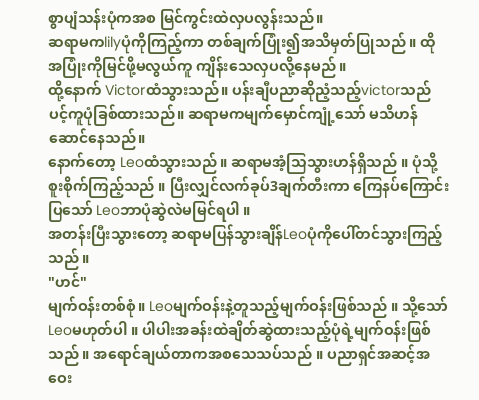စွာပျံသန်းပုံကအစ မြင်ကွင်းထဲလှပလွန်းသည်။
ဆရာမကlilyပုံကိုကြည့်ကာ တစ်ချက်ပြုံး၍အသိမှတ်ပြုသည် ။ ထိုအပြုံးကိုမြင်ဖို့မလွယ်ကူ ကျိန်းသေလှပလို့နေမည် ။
ထို့နောက် Victorထံသွားသည်။ ပန်းချီပညာဆိုညံ့သည့်victorသည် ပင့်ကူပုံခြစ်ထားသည်။ ဆရာမကမျက်မှောင်ကျုံ့သော် မသိဟန်ဆောင်နေသည်။
နောက်တော့ Leoထံသွားသည် ။ ဆရာမအံ့သြသွားဟန်ရှိသည် ။ ပုံသို့စူးစိုက်ကြည့်သည် ။ ပြီးလျှင်လက်ခုပ်3ချက်တီးကာ ကြေနပ်ကြောင်းပြသော် Leoဘာပုံဆွဲလဲမမြင်ရပါ ။
အတန်းပြီးသွားတော့ ဆရာမပြန်သွားချိန်Leoပုံကိုပေါ်တင်သွားကြည့်သည် ။
"ဟင်"
မျက်ဝန်းတစ်စုံ။ Leoမျက်ဝန်းနဲ့တူသည့်မျက်ဝန်းဖြစ်သည် ။ သို့သော် Leoမဟုတ်ပါ ။ ပါပါးအခန်းထဲချိတ်ဆွဲထားသည့်ပုံရဲ့မျက်ဝန်းဖြစ်သည် ။ အရောင်ချယ်တာကအစသေသပ်သည် ။ ပညာရှင်အဆင့်အဝေး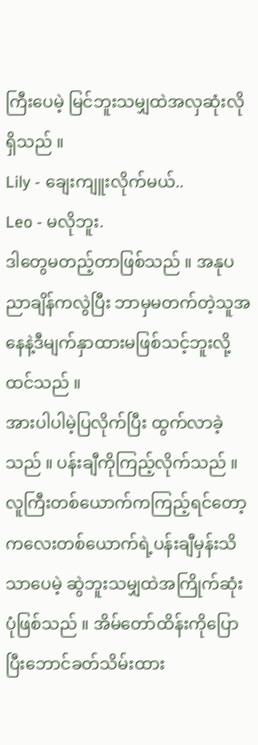ကြီးပေမဲ့ မြင်ဘူးသမျှထဲအလှဆုံးလိုရှိသည် ။
Lily - ချေးကျူးလိုက်မယ်..
Leo - မလိုဘူး.
ဒါတွေမတည့်တာဖြစ်သည် ။ အနုပညာချိန်ကလွဲပြီး ဘာမှမတက်တဲ့သူအနေနဲ့ဒီမျက်နှာထားမဖြစ်သင့်ဘူးလို့ထင်သည် ။
အားပါပါမဲ့ပြလိုက်ပြီး ထွက်လာခဲ့သည် ။ ပန်းချီကိုကြည့်လိုက်သည် ။ လူကြီးတစ်ယောက်ကကြည့်ရင်တော့ ကလေးတစ်ယောက်ရဲ့ပန်းချီမှန်းသိသာပေမဲ့ ဆွဲဘူးသမျှထဲအကြိုက်ဆုံးပုံဖြစ်သည် ။ အိမ်တော်ထိန်းကိုပြောပြီးဘောင်ခတ်သိမ်းထား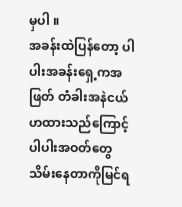မှပါ ။
အခန်းထဲပြန်တော့ ပါပါးအခန်းရှေ့ကအဖြတ် တံခါးအနဲငယ်ဟထားသည်ကြောင့် ပါပါးအဝတ်တွေသိမ်းနေတာကိုမြင်ရ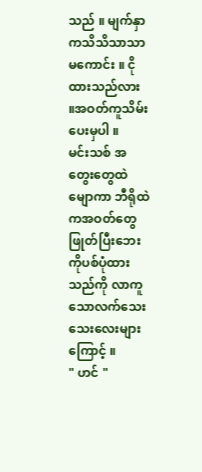သည် ။ မျက်နှာကသိသိသာသာမကောင်း ။ ငိုထားသည်လား ။အဝတ်ကူသိမ်းပေးမှပါ ။
မင်းသစ် အတွေးတွေထဲမျောကာ ဘီရိုထဲကအဝတ်တွေဖြုတ်ပြီးဘေးကိုပစ်ပုံထားသည်ကို လာကူသောလက်သေးသေးလေးများကြောင့် ။
" ဟင် "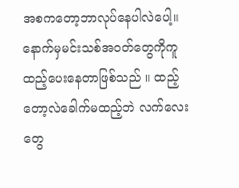အစကတော့ဘာလုပ်နေပါလဲပေါ့။ နောက်မှမင်းသစ်အဝတ်တွေကိုကူထည့်ပေးနေတာဖြစ်သည် ။ ထည့်တော့လဲခေါက်မထည့်ဘဲ လက်လေးတွေ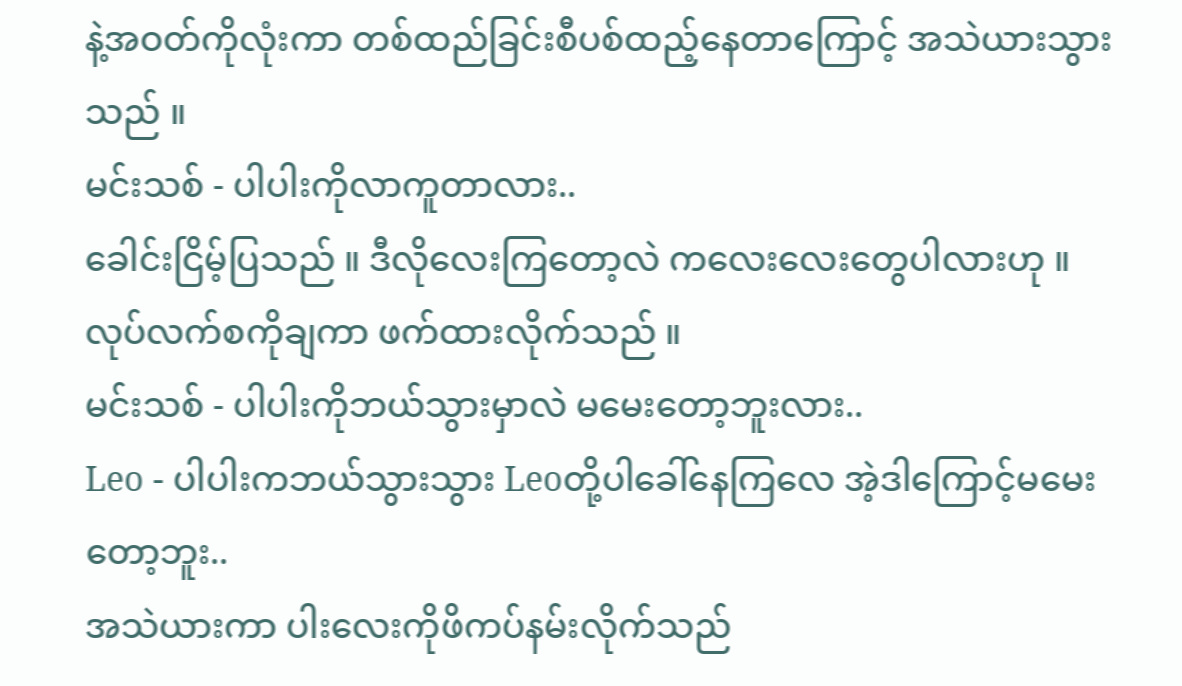နဲ့အဝတ်ကိုလုံးကာ တစ်ထည်ခြင်းစီပစ်ထည့်နေတာကြောင့် အသဲယားသွားသည် ။
မင်းသစ် - ပါပါးကိုလာကူတာလား..
ခေါင်းငြိမ့်ပြသည် ။ ဒီလိုလေးကြတော့လဲ ကလေးလေးတွေပါလားဟု ။ လုပ်လက်စကိုချကာ ဖက်ထားလိုက်သည် ။
မင်းသစ် - ပါပါးကိုဘယ်သွားမှာလဲ မမေးတော့ဘူးလား..
Leo - ပါပါးကဘယ်သွားသွား Leoတို့ပါခေါ်နေကြလေ အဲ့ဒါကြောင့်မမေးတော့ဘူး..
အသဲယားကာ ပါးလေးကိုဖိကပ်နမ်းလိုက်သည်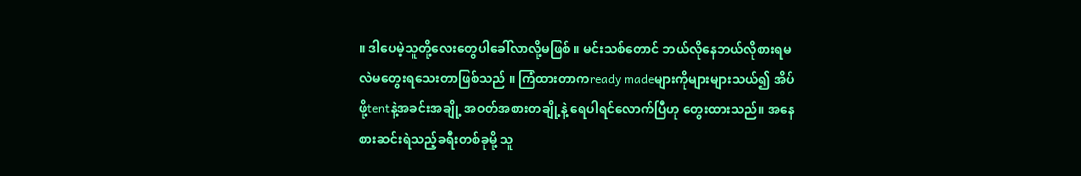။ ဒါပေမဲ့သူတို့လေးတွေပါခေါ်လာလို့မဖြစ် ။ မင်းသစ်တောင် ဘယ်လိုနေဘယ်လိုစားရမလဲမတွေးရသေးတာဖြစ်သည် ။ ကြံထားတာကready madeများကိုများများသယ်၍ အိပ်ဖို့tentနဲ့အခင်းအချို့ အဝတ်အစားတချို့နဲ့ ရေပါရင်လောက်ပြီဟု တွေးထားသည်။ အနေစားဆင်းရဲသည့်ခရီးတစ်ခုမို့ သူ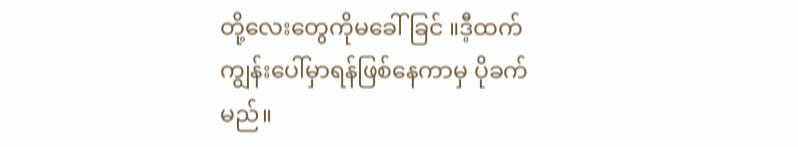တို့လေးတွေကိုမခေါ်ခြင် ။ဒီ့ထက် ကျွန်းပေါ်မှာရန်ဖြစ်နေကာမှ ပိုခက်မည်။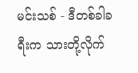မင်းသစ် - ဒီတစ်ခါခရီးက သားတို့လိုက်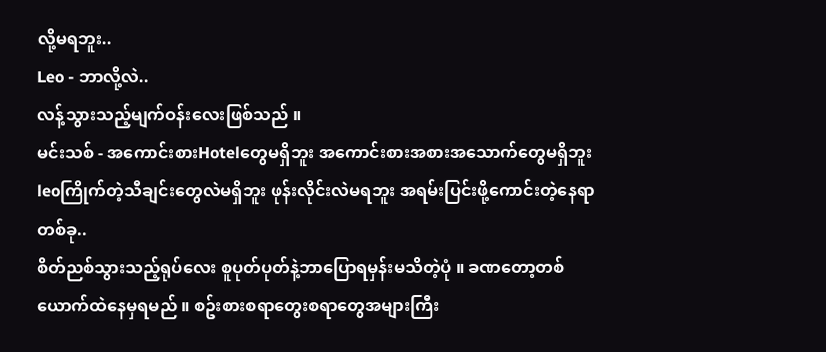လို့မရဘူး..
Leo - ဘာလို့လဲ..
လန့်သွားသည့်မျက်ဝန်းလေးဖြစ်သည် ။
မင်းသစ် - အကောင်းစားHotelတွေမရှိဘူး အကောင်းစားအစားအသောက်တွေမရှိဘူး leoကြိုက်တဲ့သီချင်းတွေလဲမရှိဘူး ဖုန်းလိုင်းလဲမရဘူး အရမ်းပြင်းဖို့ကောင်းတဲ့နေရာတစ်ခု..
စိတ်ညစ်သွားသည့်ရုပ်လေး စူပုတ်ပုတ်နဲ့ဘာပြောရမှန်းမသိတဲ့ပုံ ။ ခဏတော့တစ်ယောက်ထဲနေမှရမည် ။ စဥ်းစားစရာတွေးစရာတွေအများကြီး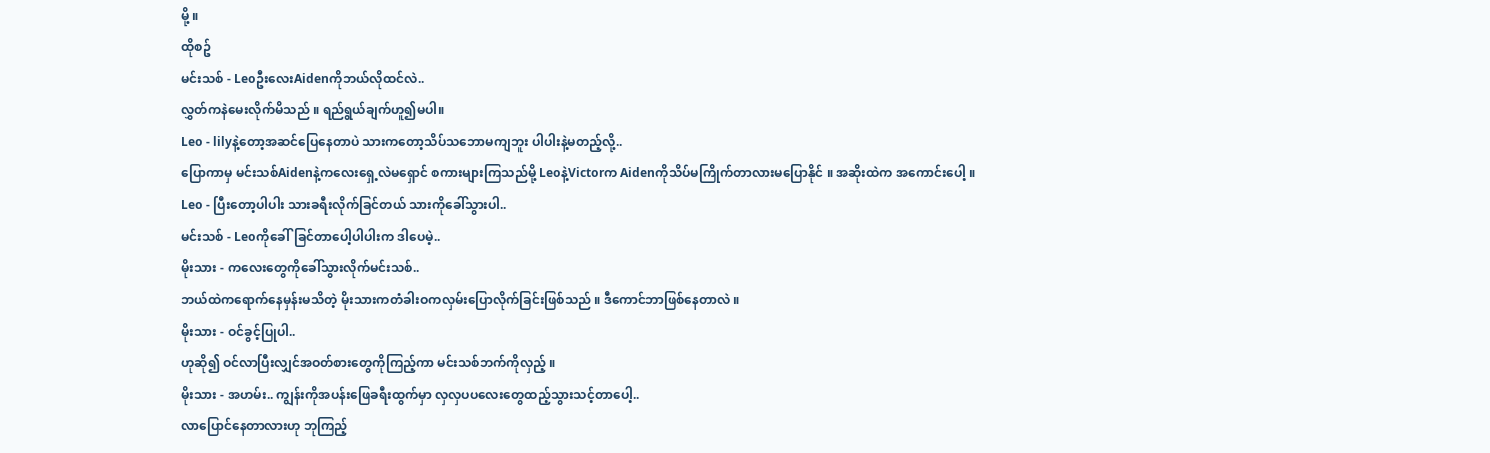မို့ ။
ထိုစဥ်
မင်းသစ် - LeoဦးလေးAidenကိုဘယ်လိုထင်လဲ..
လွှတ်ကနဲမေးလိုက်မိသည် ။ ရည်ရွယ်ချက်ဟူ၍မပါ။
Leo - lilyနဲ့တော့အဆင်ပြေနေတာပဲ သားကတော့သိပ်သဘောမကျဘူး ပါပါးနဲ့မတည့်လို့..
ပြောကာမှ မင်းသစ်Aidenနဲ့ကလေးရှေ့လဲမရှောင် စကားများကြသည်မို့ Leoနဲ့Victorက Aidenကိုသိပ်မကြိုက်တာလားမပြောနိုင် ။ အဆိုးထဲက အကောင်းပေါ့ ။
Leo - ပြီးတော့ပါပါး သားခရီးလိုက်ခြင်တယ် သားကိုခေါ်သွားပါ..
မင်းသစ် - Leoကိုခေါ်ခြင်တာပေါ့ပါပါးက ဒါပေမဲ့..
မိုးသား - ကလေးတွေကိုခေါ်သွားလိုက်မင်းသစ်..
ဘယ်ထဲကရောက်နေမှန်းမသိတဲ့ မိုးသားကတံခါးဝကလှမ်းပြောလိုက်ခြင်းဖြစ်သည် ။ ဒီကောင်ဘာဖြစ်နေတာလဲ ။
မိုးသား - ဝင်ခွင့်ပြုပါ..
ဟုဆို၍ ဝင်လာပြီးလျှင်အဝတ်စားတွေကိုကြည့်ကာ မင်းသစ်ဘက်ကိုလှည့် ။
မိုးသား - အဟမ်း.. ကျွန်းကိုအပန်းဖြေခရီးထွက်မှာ လှလှပပလေးတွေထည့်သွားသင့်တာပေါ့..
လာပြောင်နေတာလားဟု ဘုကြည့်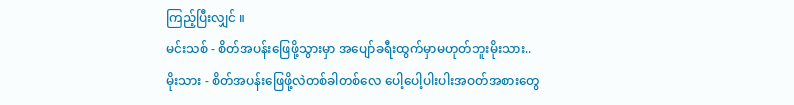ကြည့်ပြီးလျှင် ။
မင်းသစ် - စိတ်အပန်းဖြေဖို့သွားမှာ အပျော်ခရီးထွက်မှာမဟုတ်ဘူးမိုးသား..
မိုးသား - စိတ်အပန်းဖြေဖို့လဲတစ်ခါတစ်လေ ပေါ့ပေါ့ပါးပါးအဝတ်အစားတွေ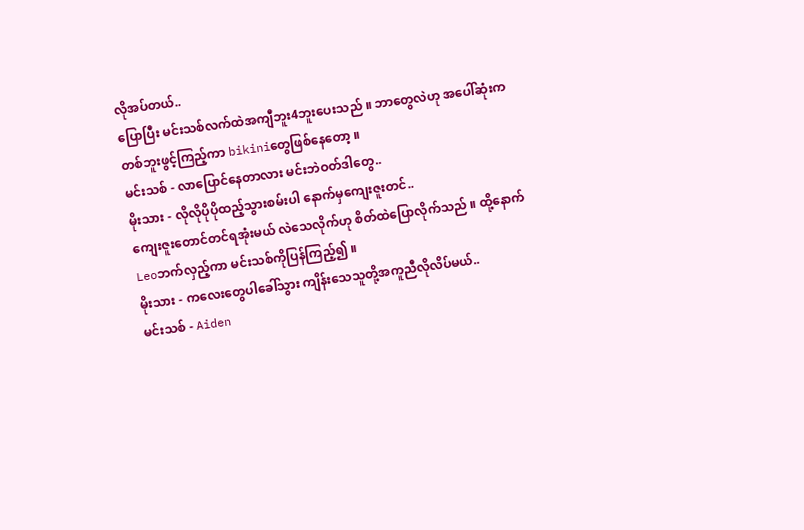လိုအပ်တယ်..
ပြောပြီး မင်းသစ်လက်ထဲအကျီဘူး4ဘူးပေးသည် ။ ဘာတွေလဲဟု အပေါ်ဆုံးကတစ်ဘူးဖွင့်ကြည့်ကာ bikiniတွေဖြစ်နေတော့ ။
မင်းသစ် - လာပြောင်နေတာလား မင်းဘဲဝတ်ဒါတွေ..
မိုးသား - လိုလိုပိုပိုထည့်သွားစမ်းပါ နောက်မှကျေးဇူးတင်..
ကျေးဇူးတောင်တင်ရအုံးမယ် လဲသေလိုက်ဟု စိတ်ထဲပြောလိုက်သည် ။ ထို့နောက်Leoဘက်လှည့်ကာ မင်းသစ်ကိုပြန်ကြည့်၍ ။
မိုးသား - ကလေးတွေပါခေါ်သွား ကျိန်းသေသူတို့အကူညီလိုလိပ်မယ်..
မင်းသစ် - Aiden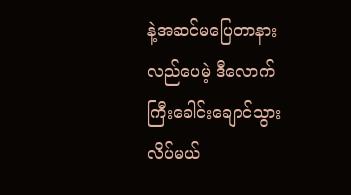နဲ့အဆင်မပြေတာနားလည်ပေမဲ့ ဒီလောက်ကြီးခေါင်းချောင်သွားလိပ်မယ်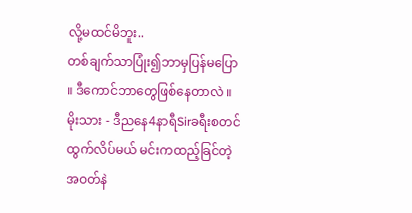လို့မထင်မိဘူး..
တစ်ချက်သာပြုံး၍ဘာမှပြန်မပြော ။ ဒီကောင်ဘာတွေဖြစ်နေတာလဲ ။
မိုးသား - ဒီညနေ4နာရီSirခရီးစတင်ထွက်လိပ်မယ် မင်းကထည့်ခြင်တဲ့အဝတ်နဲ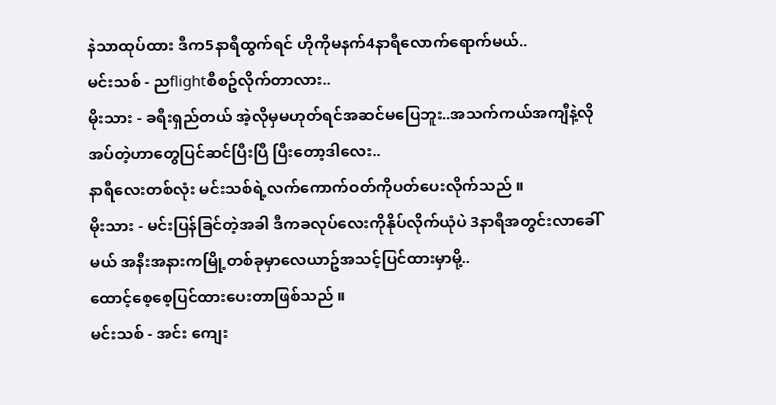နဲသာထုပ်ထား ဒီက5နာရီထွက်ရင် ဟိုကိုမနက်4နာရီလောက်ရောက်မယ်..
မင်းသစ် - ညflightစီစဥ်လိုက်တာလား..
မိုးသား - ခရီးရှည်တယ် အဲ့လိုမှမဟုတ်ရင်အဆင်မပြေဘူး..အသက်ကယ်အကျီနဲ့လိုအပ်တဲ့ဟာတွေပြင်ဆင်ပြီးပြီ ပြီးတော့ဒါလေး..
နာရီလေးတစ်လုံး မင်းသစ်ရဲ့လက်ကောက်ဝတ်ကိုပတ်ပေးလိုက်သည် ။
မိုးသား - မင်းပြန်ခြင်တဲ့အခါ ဒီကခလုပ်လေးကိုနိုပ်လိုက်ယုံပဲ 3နာရီအတွင်းလာခေါ်မယ် အနီးအနားကမြို့တစ်ခုမှာလေယာဥ်အသင့်ပြင်ထားမှာမို့..
ထောင့်စေ့စေ့ပြင်ထားပေးတာဖြစ်သည် ။
မင်းသစ် - အင်း ကျေး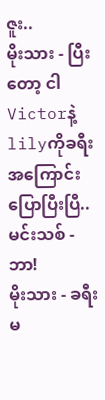ဇူး..
မိုးသား - ပြီးတော့ ငါVictorနဲ့lilyကိုခရီးအကြောင်းပြောပြီးပြီ..
မင်းသစ် - ဘာ!
မိုးသား - ခရီးမ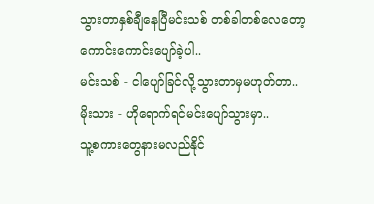သွားတာနှစ်ချီနေပြီမင်းသစ် တစ်ခါတစ်လေတော့ ကောင်းကောင်းပျော်ခဲ့ပါ..
မင်းသစ် - ငါပျော်ခြင်လို့သွားတာမှမဟုတ်တာ..
မိုးသား - ဟိုရောက်ရင်မင်းပျော်သွားမှာ..
သူ့စကားတွေနားမလည်နိုင်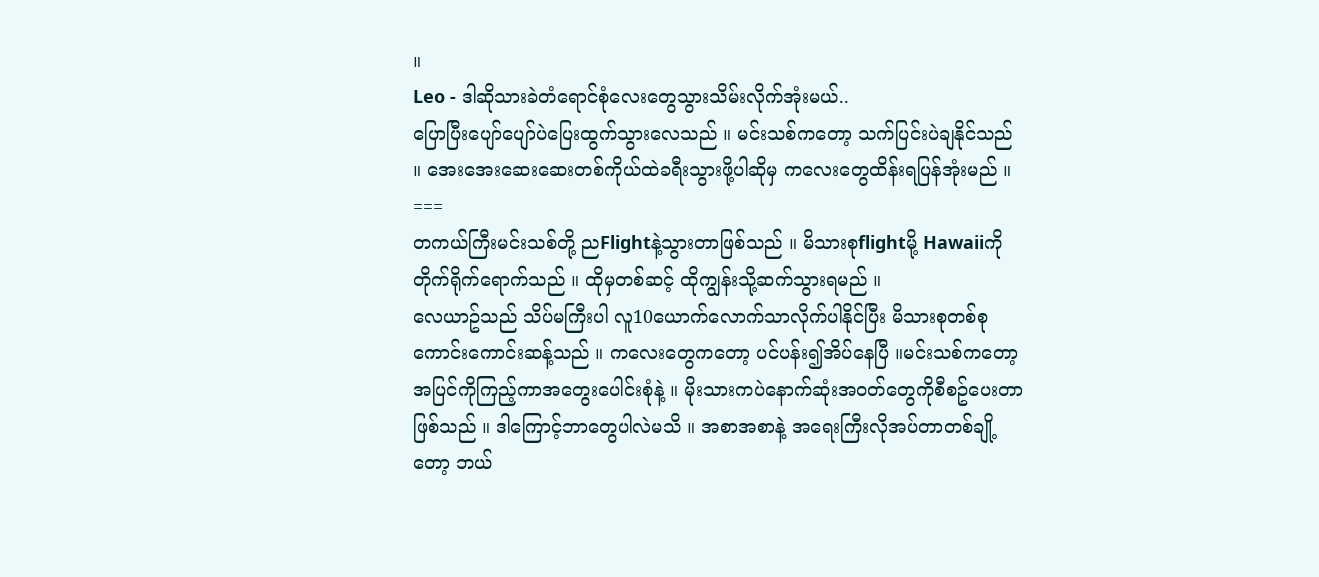။
Leo - ဒါဆိုသားခဲတံရောင်စုံလေးတွေသွားသိမ်းလိုက်အုံးမယ်..
ပြောပြီးပျော်ပျော်ပဲပြေးထွက်သွားလေသည် ။ မင်းသစ်ကတော့ သက်ပြင်းပဲချနိုင်သည် ။ အေးအေးဆေးဆေးတစ်ကိုယ်ထဲခရီးသွားဖို့ပါဆိုမှ ကလေးတွေထိန်းရပြန်အုံးမည် ။
===
တကယ်ကြီးမင်းသစ်တို့ ညFlightနဲ့သွားတာဖြစ်သည် ။ မိသားစုflightမို့ Hawaiiကိုတိုက်ရိုက်ရောက်သည် ။ ထိုမှတစ်ဆင့် ထိုကျွန်းသို့ဆက်သွားရမည် ။
လေယာဥ်သည် သိပ်မကြီးပါ လူ10ယောက်လောက်သာလိုက်ပါနိုင်ပြီး မိသားစုတစ်စုကောင်းကောင်းဆန့်သည် ။ ကလေးတွေကတော့ ပင်ပန်း၍အိပ်နေပြီ ။မင်းသစ်ကတော့ အပြင်ကိုကြည့်ကာအတွေးပေါင်းစုံနဲ့ ။ မိုးသားကပဲနောက်ဆုံးအဝတ်တွေကိုစီစဥ်ပေးတာဖြစ်သည် ။ ဒါကြောင့်ဘာတွေပါလဲမသိ ။ အစာအစာနဲ့ အရေးကြီးလိုအပ်တာတစ်ချို့တော့ ဘယ်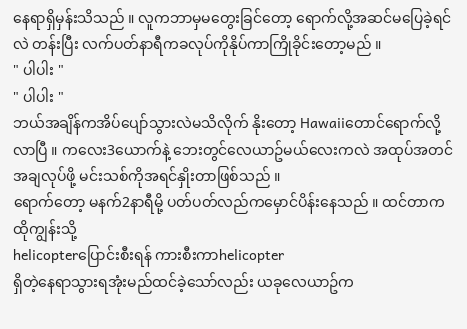နေရာရှိမှန်းသိသည် ။ လူကဘာမှမတွေးခြင်တော့ ရောက်လို့အဆင်မပြေခဲ့ရင်လဲ တန်းပြီး လက်ပတ်နာရီကခလုပ်ကိုနိုပ်ကာကြိုခိုင်းတော့မည် ။
" ပါပါး "
" ပါပါး "
ဘယ်အချိန်ကအိပ်ပျော်သွားလဲမသိလိုက် နိုးတော့ Hawaiiတောင်ရောက်လို့လာပြီ ။ ကလေး3ယောက်နဲ့ ဘေးတွင်လေယာဥ်မယ်လေးကလဲ အထုပ်အတင်အချလုပ်ဖို့ မင်းသစ်ကိုအရင်နှိုးတာဖြစ်သည် ။
ရောက်တော့ မနက်2နာရီမို့ ပတ်ပတ်လည်ကမှောင်ပိန်းနေသည် ။ ထင်တာက ထိုကျွန်းသို့
helicopterပြောင်းစီးရန် ကားစီးကာhelicopter
ရှိတဲ့နေရာသွားရအုံးမည်ထင်ခဲ့သော်လည်း ယခုလေယာဥ်က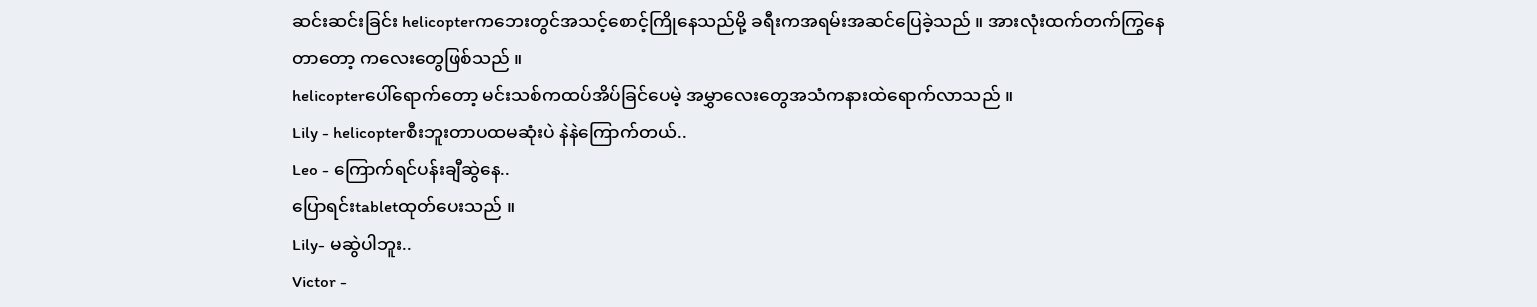ဆင်းဆင်းခြင်း helicopterကဘေးတွင်အသင့်စောင့်ကြိုနေသည်မို့ ခရီးကအရမ်းအဆင်ပြေခဲ့သည် ။ အားလုံးထက်တက်ကြွနေတာတော့ ကလေးတွေဖြစ်သည် ။
helicopterပေါ်ရောက်တော့ မင်းသစ်ကထပ်အိပ်ခြင်ပေမဲ့ အမွှာလေးတွေအသံကနားထဲရောက်လာသည် ။
Lily - helicopterစီးဘူးတာပထမဆုံးပဲ နဲနဲကြောက်တယ်..
Leo - ကြောက်ရင်ပန်းချီဆွဲနေ..
ပြောရင်းtabletထုတ်ပေးသည် ။
Lily- မဆွဲပါဘူး..
Victor -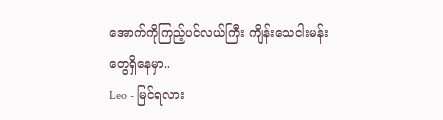အောက်ကိုကြည့်ပင်လယ်ကြီး ကျိန်းသေငါးမန်းတွေရှိနေမှာ..
Leo - မြင်ရလား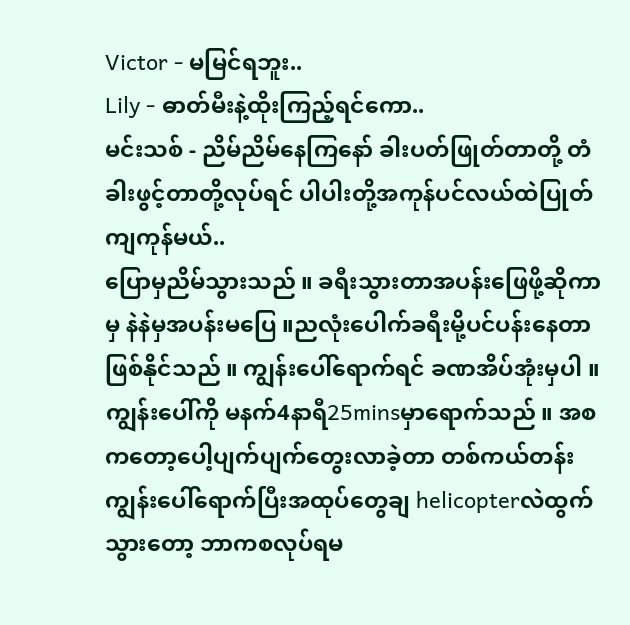Victor - မမြင်ရဘူး..
Lily - ဓာတ်မီးနဲ့ထိုးကြည့်ရင်ကော..
မင်းသစ် - ညိမ်ညိမ်နေကြနော် ခါးပတ်ဖြုတ်တာတို့ တံခါးဖွင့်တာတို့လုပ်ရင် ပါပါးတို့အကုန်ပင်လယ်ထဲပြုတ်ကျကုန်မယ်..
ပြောမှညိမ်သွားသည် ။ ခရီးသွားတာအပန်းဖြေဖို့ဆိုကာမှ နဲနဲမှအပန်းမပြေ ။ညလုံးပေါက်ခရီးမို့ပင်ပန်းနေတာဖြစ်နိုင်သည် ။ ကျွန်းပေါ်ရောက်ရင် ခဏအိပ်အုံးမှပါ ။
ကျွန်းပေါ်ကို မနက်4နာရီ25minsမှာရောက်သည် ။ အစကတော့ပေါ့ပျက်ပျက်တွေးလာခဲ့တာ တစ်ကယ်တန်းကျွန်းပေါ်ရောက်ပြီးအထုပ်တွေချ helicopterလဲထွက်သွားတော့ ဘာကစလုပ်ရမ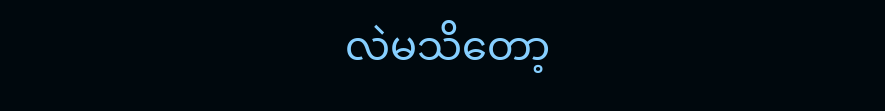လဲမသိတော့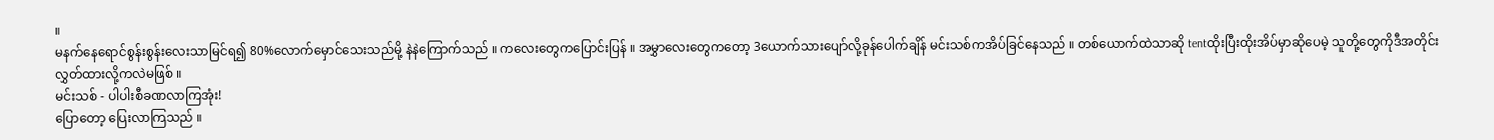။
မနက်နေရောင်စွန်းစွန်းလေးသာမြင်ရ၍ 80%လောက်မှောင်သေးသည်မို့ နဲနဲကြောက်သည် ။ ကလေးတွေကပြောင်းပြန် ။ အမွှာလေးတွေကတော့ 3ယောက်သားပျော်လို့ခုန်ပေါက်ချိန် မင်းသစ်ကအိပ်ခြင်နေသည် ။ တစ်ယောက်ထဲသာဆို tentထိုးပြီးထိုးအိပ်မှာဆိုပေမဲ့ သူတို့တွေကိုဒီအတိုင်းလွှတ်ထားလို့ကလဲမဖြစ် ။
မင်းသစ် - ပါပါးစီခဏလာကြအုံး!
ပြောတော့ ပြေးလာကြသည် ။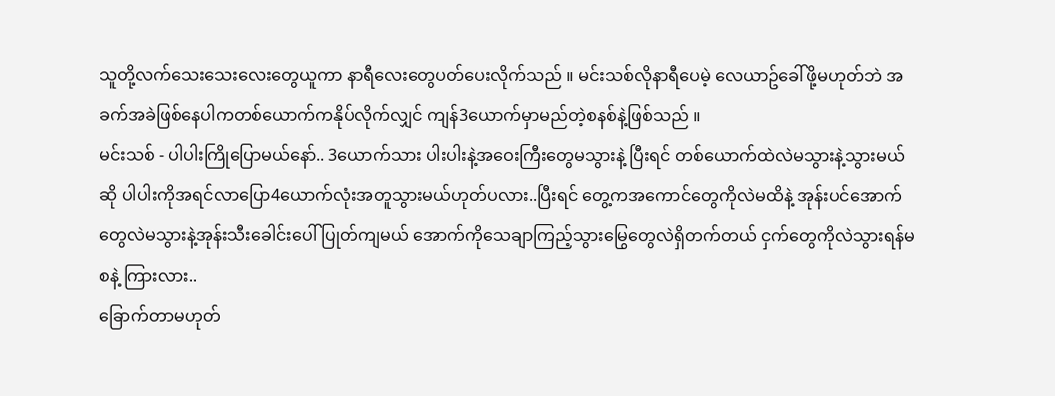သူတို့လက်သေးသေးလေးတွေယူကာ နာရီလေးတွေပတ်ပေးလိုက်သည် ။ မင်းသစ်လိုနာရီပေမဲ့ လေယာဥ်ခေါ်ဖို့မဟုတ်ဘဲ အခက်အခဲဖြစ်နေပါကတစ်ယောက်ကနိုပ်လိုက်လျှင် ကျန်3ယောက်မှာမည်တဲ့စနစ်နဲ့ဖြစ်သည် ။
မင်းသစ် - ပါပါးကြိုပြောမယ်နော်.. 3ယောက်သား ပါးပါးနဲ့အဝေးကြီးတွေမသွားနဲ့ ပြီးရင် တစ်ယောက်ထဲလဲမသွားနဲ့သွားမယ်ဆို ပါပါးကိုအရင်လာပြော4ယောက်လုံးအတူသွားမယ်ဟုတ်ပလား..ပြီးရင် တွေ့ကအကောင်တွေကိုလဲမထိနဲ့ အုန်းပင်အောက်တွေလဲမသွားနဲ့အုန်းသီးခေါင်းပေါ်ပြုတ်ကျမယ် အောက်ကိုသေချာကြည့်သွားမြွေတွေလဲရှိတက်တယ် ငှက်တွေကိုလဲသွားရန်မစနဲ့ ကြားလား..
ခြောက်တာမဟုတ်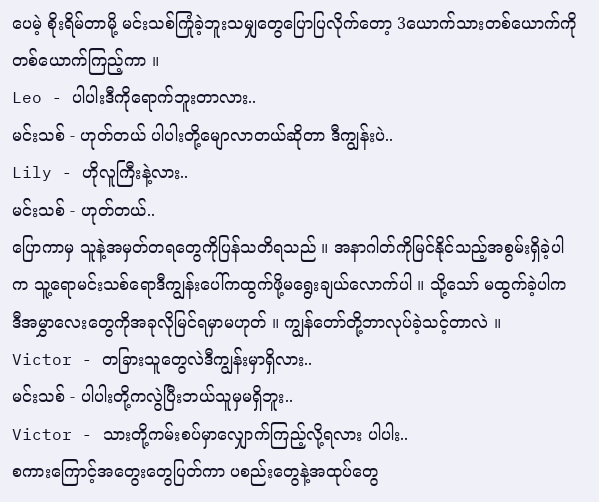ပေမဲ့ စိုးရိမ်တာမို့ မင်းသစ်ကြုံခဲ့ဘူးသမျှတွေပြောပြလိုက်တော့ 3ယောက်သားတစ်ယောက်ကိုတစ်ယောက်ကြည့်ကာ ။
Leo - ပါပါးဒီကိုရောက်ဘူးတာလား..
မင်းသစ် - ဟုတ်တယ် ပါပါးတို့မျောလာတယ်ဆိုတာ ဒီကျွန်းပဲ..
Lily - ဟိုလူကြီးနဲ့လား..
မင်းသစ် - ဟုတ်တယ်..
ပြောကာမှ သူနဲ့အမှတ်တရတွေကိုပြန်သတိရသည် ။ အနာဂါတ်ကိုမြင်နိုင်သည့်အစွမ်းရှိခဲ့ပါက သူ့ရောမင်းသစ်ရောဒီကျွန်းပေါ်ကထွက်ဖို့မရွေးချယ်လောက်ပါ ။ သို့သော် မထွက်ခဲ့ပါက ဒီအမွှာလေးတွေကိုအခုလိုမြင်ရမှာမဟုတ် ။ ကျွန်တော်တို့ဘာလုပ်ခဲ့သင့်တာလဲ ။
Victor - တခြားသူတွေလဲဒီကျွန်းမှာရှိလား..
မင်းသစ် - ပါပါးတို့ကလွဲပြီးဘယ်သူမှမရှိဘူး..
Victor - သားတို့ကမ်းစပ်မှာလျှောက်ကြည့်လို့ရလား ပါပါး..
စကားကြောင့်အတွေးတွေပြတ်ကာ ပစည်းတွေနဲ့အထုပ်တွေ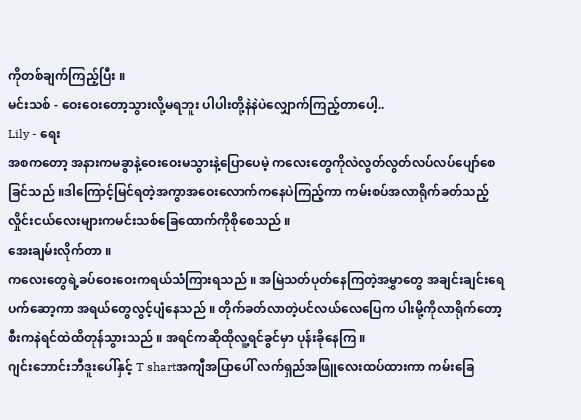ကိုတစ်ချက်ကြည့်ပြီး ။
မင်းသစ် - ဝေးဝေးတော့သွားလို့မရဘူး ပါပါးတို့နဲနဲပဲလျှောက်ကြည့်တာပေါ့..
Lily - ရေး
အစကတော့ အနားကမခွာနဲ့ဝေးဝေးမသွားနဲ့ပြောပေမဲ့ ကလေးတွေကိုလဲလွတ်လွတ်လပ်လပ်ပျော်စေခြင်သည် ။ဒါကြောင့်မြင်ရတဲ့အကွာအဝေးလောက်ကနေပဲကြည့်ကာ ကမ်းစပ်အလာရိုက်ခတ်သည့်လှိုင်းငယ်လေးများကမင်းသစ်ခြေထောက်ကိုစိုစေသည် ။
အေးချမ်းလိုက်တာ ။
ကလေးတွေရဲ့ခပ်ဝေးဝေးကရယ်သံကြားရသည် ။ အမြဲသတ်ပုတ်နေကြတဲ့အမွှာတွေ အချင်းချင်းရေပက်ဆော့ကာ အရယ်တွေလွင့်ပျံနေသည် ။ တိုက်ခတ်လာတဲ့ပင်လယ်လေပြေက ပါးမို့ကိုလာရိုက်တော့ စီးကနဲရင်ထဲထိတုန်သွားသည် ။ အရင်ကဆိုထိုလူ့ရင်ခွင်မှာ ပုန်းခိုနေကြ ။
ဂျင်းဘောင်းဘီဒူးပေါ်နှင့် T shartအကျီအပြာပေါ် လက်ရှည်အဖြူလေးထပ်ထားကာ ကမ်းခြေ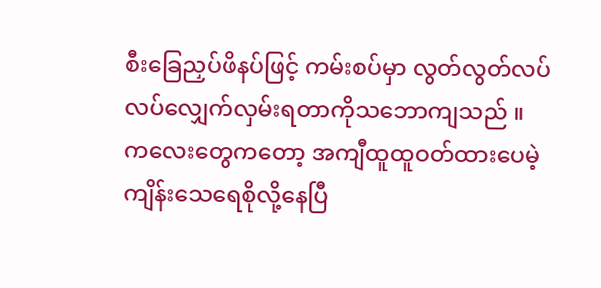စီးခြေညှပ်ဖိနပ်ဖြင့် ကမ်းစပ်မှာ လွတ်လွတ်လပ်လပ်လျှေက်လှမ်းရတာကိုသဘောကျသည် ။
ကလေးတွေကတော့ အကျီထူထူဝတ်ထားပေမဲ့ ကျိန်းသေရေစိုလို့နေပြီ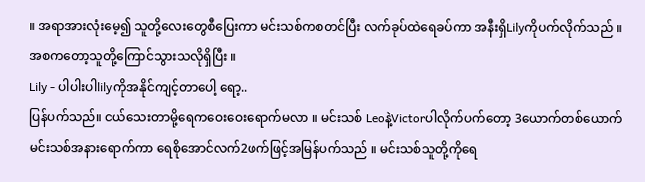။ အရာအားလုံးမေ့၍ သူတို့လေးတွေစီပြေးကာ မင်းသစ်ကစတင်ပြီး လက်ခုပ်ထဲရေခပ်ကာ အနီးရှိLilyကိုပက်လိုက်သည် ။
အစကတော့သူတို့ကြောင်သွားသလိုရှိပြီး ။
Lily - ပါပါးပါlilyကိုအနိုင်ကျင့်တာပေါ့ ရော့..
ပြန်ပက်သည်။ ငယ်သေးတာမို့ရေကဝေးဝေးရောက်မလာ ။ မင်းသစ် Leoနဲ့Victorပါလိုက်ပက်တော့ 3ယောက်တစ်ယောက် မင်းသစ်အနားရောက်ကာ ရေစိုအောင်လက်2ဖက်ဖြင့်အမြန်ပက်သည် ။ မင်းသစ်သူတို့ကိုရေ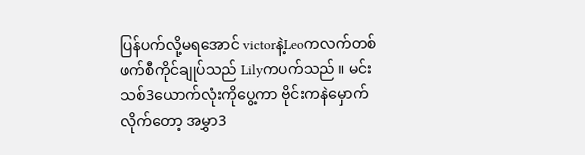ပြန်ပက်လို့မရအောင် victorနဲ့Leoကလက်တစ်ဖက်စီကိုင်ချုပ်သည် Lilyကပက်သည် ။ မင်းသစ်3ယောက်လုံးကိုပွေ့ကာ ဗိုင်းကနဲမှောက်လိုက်တော့ အမွှာ3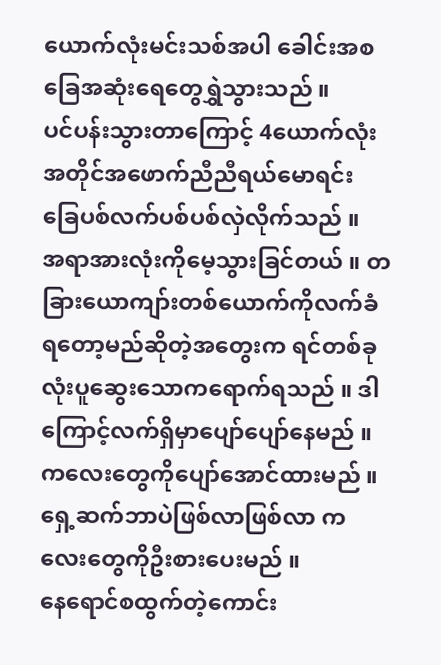ယောက်လုံးမင်းသစ်အပါ ခေါင်းအစခြေအဆုံးရေတွေရွှဲသွားသည် ။
ပင်ပန်းသွားတာကြောင့် 4ယောက်လုံးအတိုင်အဖောက်ညီညီရယ်မောရင်း ခြေပစ်လက်ပစ်ပစ်လှဲလိုက်သည် ။
အရာအားလုံးကိုမေ့သွားခြင်တယ် ။ တခြားယောကျာ်းတစ်ယောက်ကိုလက်ခံရတော့မည်ဆိုတဲ့အတွေးက ရင်တစ်ခုလုံးပူဆွေးသောကရောက်ရသည် ။ ဒါကြောင့်လက်ရှိမှာပျော်ပျော်နေမည် ။ ကလေးတွေကိုပျော်အောင်ထားမည် ။ ရှေ့ဆက်ဘာပဲဖြစ်လာဖြစ်လာ ကလေးတွေကိုဦးစားပေးမည် ။
နေရောင်စထွက်တဲ့ကောင်း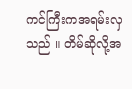ကင်ကြီးကအရမ်းလှသည် ။ တိမ်ဆိုလို့အ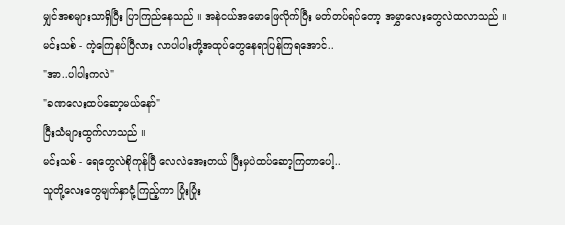မျှင်အစများသာရှိပြီး ပြာကြည်နေသည် ။ အနဲငယ်အမောဖြေလိုက်ပြီး မတ်တပ်ရပ်တော့ အမွှာလေးတွေလဲထလာသည် ။
မင်းသစ် - ကဲ့ကြေနပ်ပြီလား လာပါပါးတို့အထုပ်တွေနေရာပြန်ကြရအောင်..
"အာ..ပါပါးကလဲ"
"ခဏလေးထပ်ဆော့မယ်နော်"
ငြီးသံများထွက်လာသည် ။
မင်းသစ် - ရေတွေလဲစိုကုန်ပြီ လေလဲအေးတယ် ပြီးမှပဲထပ်ဆော့ကြတာပေါ့..
သူတို့လေးတွေမျက်နှာငုံ့ကြည့်ကာ ပြုံးပြုံး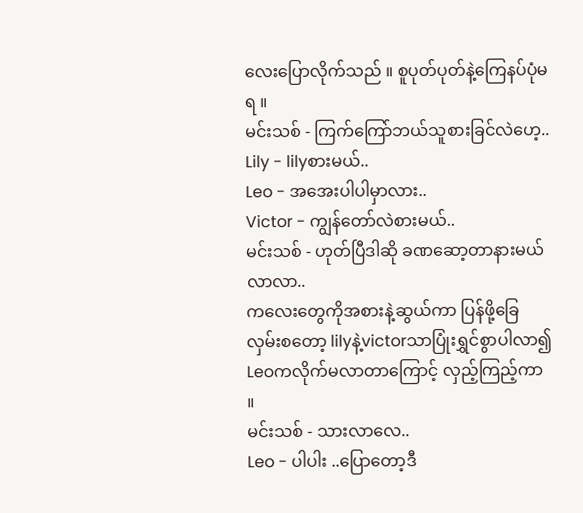လေးပြောလိုက်သည် ။ စူပုတ်ပုတ်နဲ့ကြေနပ်ပုံမရ ။
မင်းသစ် - ကြက်ကြော်ဘယ်သူစားခြင်လဲဟေ့..
Lily - lilyစားမယ်..
Leo - အအေးပါပါမှာလား..
Victor - ကျွန်တော်လဲစားမယ်..
မင်းသစ် - ဟုတ်ပြီဒါဆို ခဏဆော့တာနားမယ် လာလာ..
ကလေးတွေကိုအစားနဲ့ဆွယ်ကာ ပြန်ဖို့ခြေလှမ်းစတော့ lilyနဲ့victorသာပြုံးရွှင်စွာပါလာ၍ Leoကလိုက်မလာတာကြောင့် လှည့်ကြည့်ကာ ။
မင်းသစ် - သားလာလေ..
Leo - ပါပါး ..ပြောတော့ဒီ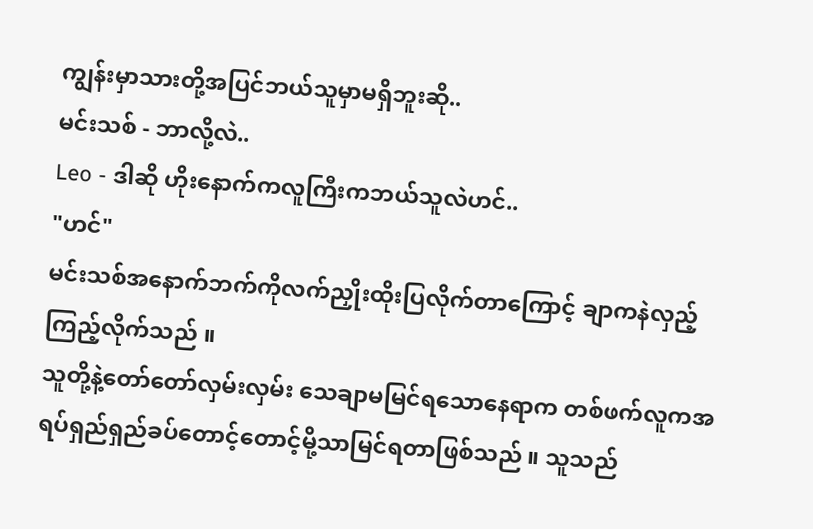ကျွန်းမှာသားတို့အပြင်ဘယ်သူမှာမရှိဘူးဆို..
မင်းသစ် - ဘာလို့လဲ..
Leo - ဒါဆို ဟိုးနောက်ကလူကြီးကဘယ်သူလဲဟင်..
"ဟင်"
မင်းသစ်အနောက်ဘက်ကိုလက်ညှိုးထိုးပြလိုက်တာကြောင့် ချာကနဲလှည့်ကြည့်လိုက်သည် ။
သူတို့နဲ့တော်တော်လှမ်းလှမ်း သေချာမမြင်ရသောနေရာက တစ်ဖက်လူကအရပ်ရှည်ရှည်ခပ်တောင့်တောင့်မို့သာမြင်ရတာဖြစ်သည် ။ သူသည်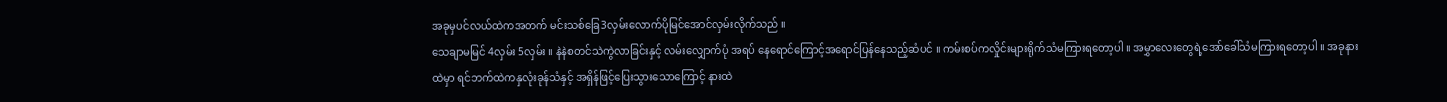အခုမှပင်လယ်ထဲကအတက် မင်းသစ်ခြေ3လှမ်းလောက်ပိုမြင်အောင်လှမ်းလိုက်သည် ။
သေချာမမြင် 4လှမ်း 5လှမ်း ။ နဲနဲစတင်သဲကွဲလာခြင်းနှင့် လမ်းလျှောက်ပုံ အရပ် နေရောင်ကြောင့်အရောင်ပြန်နေသည့်ဆံပင် ။ ကမ်းစပ်ကလှိုင်းများရိုက်သံမကြားရတော့ပါ ။ အမွှာလေးတွေရဲ့အော်ခေါ်သံမကြားရတော့ပါ ။ အခုနားထဲမှာ ရင်ဘက်ထဲကနှလုံးခုန်သံနှင့် အရှိန်ဖြင့်ပြေးသွားသောကြောင့် နားထဲ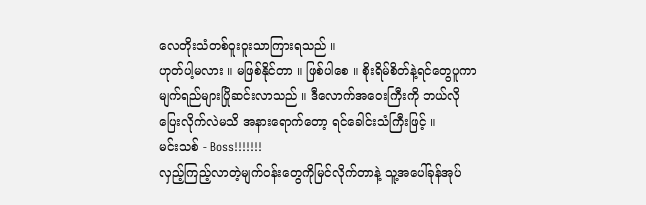လေတိုးသံတစ်ဝူးဝူးသာကြားရသည် ။
ဟုတ်ပါ့မလား ။ မဖြစ်နိုင်တာ ။ ဖြစ်ပါစေ ။ စိုးရိမ်စိတ်နဲ့ရင်တွေပူကာ မျက်ရည်များပြိုဆင်းလာသည် ။ ဒီလောက်အဝေးကြီးကို ဘယ်လိုပြေးလိုက်လဲမသိ အနားရောက်တော့ ရင်ခေါင်းသံကြီးဖြင့် ။
မင်းသစ် - Boss!!!!!!!
လှည့်ကြည့်လာတဲ့မျက်ဝန်းတွေကိုမြင်လိုက်တာနဲ့ သူ့အပေါ်ခုန်အုပ်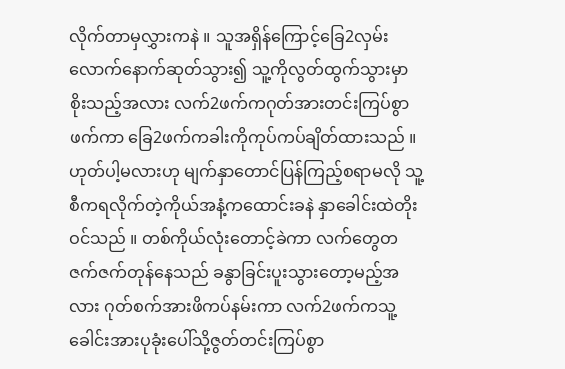လိုက်တာမှလွှားကနဲ ။ သူအရှိန်ကြောင့်ခြေ2လှမ်းလောက်နောက်ဆုတ်သွား၍ သူ့ကိုလွတ်ထွက်သွားမှာစိုးသည့်အလား လက်2ဖက်ကဂုတ်အားတင်းကြပ်စွာဖက်ကာ ခြေ2ဖက်ကခါးကိုကုပ်ကပ်ချိတ်ထားသည် ။
ဟုတ်ပါ့မလားဟု မျက်နှာတောင်ပြန်ကြည့်စရာမလို သူ့စီကရလိုက်တဲ့ကိုယ်အနံ့ကထောင်းခနဲ နှာခေါင်းထဲတိုးဝင်သည် ။ တစ်ကိုယ်လုံးတောင့်ခဲကာ လက်တွေတဇက်ဇက်တုန်နေသည် ခနွာခြင်းပူးသွားတော့မည့်အလား ဂုတ်စက်အားဖိကပ်နမ်းကာ လက်2ဖက်ကသူ့ခေါင်းအားပုခုံးပေါ်သို့ဇွတ်တင်းကြပ်စွာ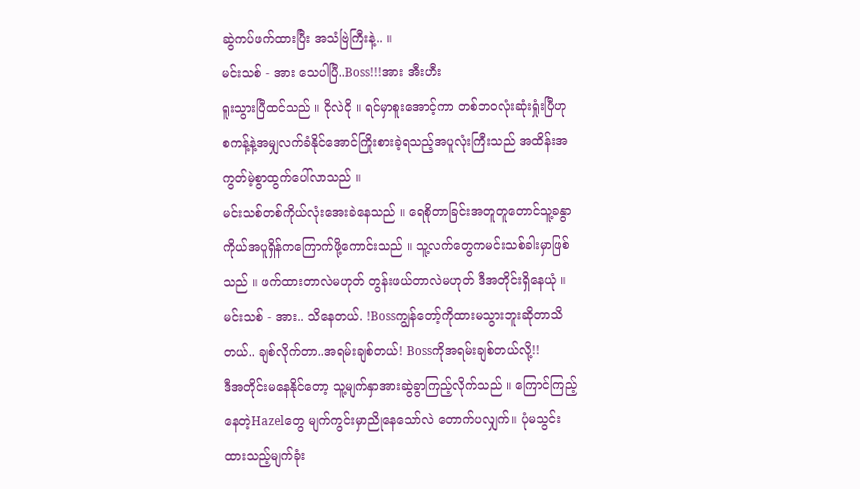ဆွဲကပ်ဖက်ထားပြီး အသံဗြဲကြီးနဲ့.. ။
မင်းသစ် - အား သေပါပြီ..Boss!!!အား အီးဟီး
ရူးသွားပြီထင်သည် ။ ငိုလဲငို ။ ရင်မှာစူးအောင့်ကာ တစ်ဘဝလုံးဆုံးရှုံးပြီဟု စကန့်နဲ့အမျှလက်ခံနိုင်အောင်ကြိုးစားခဲ့ရသည့်အပူလုံးကြီးသည် အထိန်းအကွတ်မဲ့စွာထွက်ပေါ်လာသည် ။
မင်းသစ်တစ်ကိုယ်လုံးအေးခဲနေသည် ။ ရေစိုတာခြင်းအတူတူတောင်သူ့ခနွာကိုယ်အပူရှိန်ကကြောက်ဖို့ကောင်းသည် ။ သူ့လက်တွေကမင်းသစ်ခါးမှာဖြစ်သည် ။ ဖက်ထားတာလဲမဟုတ် တွန်းဖယ်တာလဲမဟုတ် ဒီအတိုင်းရှိနေယုံ ။
မင်းသစ် - အား.. သိနေတယ်. !Bossကျွန်တော့်ကိုထားမသွားဘူးဆိုတာသိတယ်.. ချစ်လိုက်တာ..အရမ်းချစ်တယ်! Bossကိုအရမ်းချစ်တယ်လို့!!
ဒီအတိုင်းမနေနိုင်တော့ သူ့မျက်နှာအားဆွဲခွာကြည့်လိုက်သည် ။ ကြောင်ကြည့်နေတဲ့Hazelတွေ မျက်ကွင်းမှာညိုနေသော်လဲ တောက်ပလျှက်။ ပုံမသွင်းထားသည့်မျက်ခုံး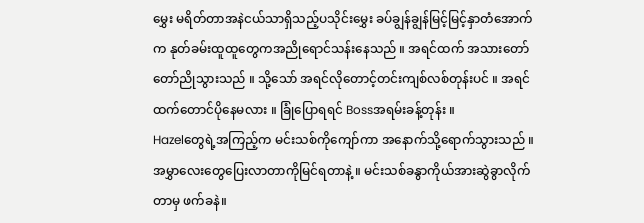မွှေး မရိတ်တာအနဲငယ်သာရှိသည့်ပသိုင်းမွှေး ခပ်ချွန်ချွန်မြင့်မြင့်နှာတံအောက်က နုတ်ခမ်းထူထူတွေကအညိုရောင်သန်းနေသည် ။ အရင်ထက် အသားတော်တော်ညိုသွားသည် ။ သို့သော် အရင်လိုတောင့်တင်းကျစ်လစ်တုန်းပင် ။ အရင်ထက်တောင်ပိုနေမလား ။ ခြုံပြောရရင် Bossအရမ်းခန့်တုန်း ။
Hazelတွေရဲ့အကြည့်က မင်းသစ်ကိုကျော်ကာ အနောက်သို့ရောက်သွားသည် ။ အမွှာလေးတွေပြေးလာတာကိုမြင်ရတာနဲ့ ။ မင်းသစ်ခနွာကိုယ်အားဆွဲခွာလိုက်တာမှ ဖက်ခနဲ။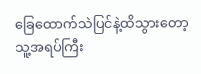ခြေထောက်သဲပြင်နဲ့ထိသွားတော့ သူ့အရပ်ကြီး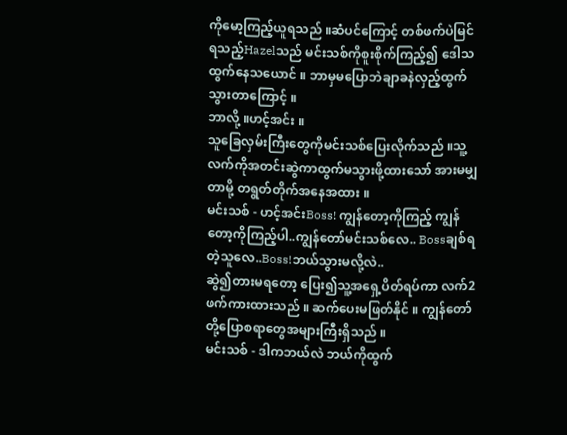ကိုမော့ကြည့်ယူရသည် ။ဆံပင်ကြောင့် တစ်ဖက်ပဲမြင်ရသည့်Hazelသည် မင်းသစ်ကိုစူးစိုက်ကြည့်၍ ဒေါသထွက်နေသယောင် ။ ဘာမှမပြောဘဲချာခနဲလှည့်ထွက်သွားတာကြောင့် ။
ဘာလို့ ။ဟင့်အင်း ။
သူခြေလှမ်းကြီးတွေကိုမင်းသစ်ပြေးလိုက်သည် ။သူ့လက်ကိုအတင်းဆွဲကာထွက်မသွားဖို့ထားသော် အားမမျှတာမို့ တရွတ်တိုက်အနေအထား ။
မင်းသစ် - ဟင့်အင်းBoss! ကျွန်တော့ကိုကြည့် ကျွန်တော့ကိုကြည့်ပါ..ကျွန်တော်မင်းသစ်လေ.. Bossချစ်ရတဲ့သူလေ..Boss!ဘယ်သွားမလို့လဲ..
ဆွဲ၍တားမရတော့ ပြေး၍သူ့အရှေ့ပိတ်ရပ်ကာ လက်2ဖက်ကားထားသည် ။ ဆက်ပေးမဖြတ်နိုင် ။ ကျွန်တော်တို့ပြောစရာတွေအများကြီးရှိသည် ။
မင်းသစ် - ဒါကဘယ်လဲ ဘယ်ကိုထွက်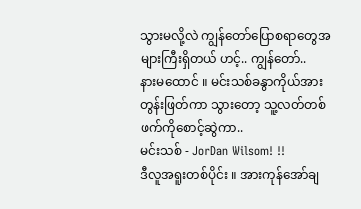သွားမလို့လဲ ကျွန်တော်ပြောစရာတွေအများကြီးရှိတယ် ဟင့်.. ကျွန်တော်..
နားမထောင် ။ မင်းသစ်ခနွာကိုယ်အားတွန်းဖြတ်ကာ သွားတော့ သူ့လတ်တစ်ဖက်ကိုစောင့်ဆွဲကာ..
မင်းသစ် - JorDan Wilsom! !!
ဒီလူအရူးတစ်ပိုင်း ။ အားကုန်အော်ချ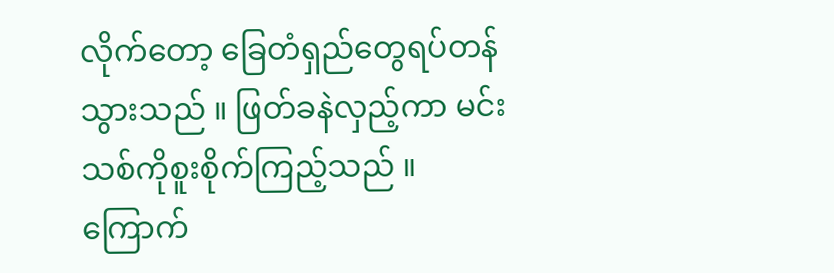လိုက်တော့ ခြေတံရှည်တွေရပ်တန်သွားသည် ။ ဖြတ်ခနဲလှည့်ကာ မင်းသစ်ကိုစူးစိုက်ကြည့်သည် ။ ကြောက်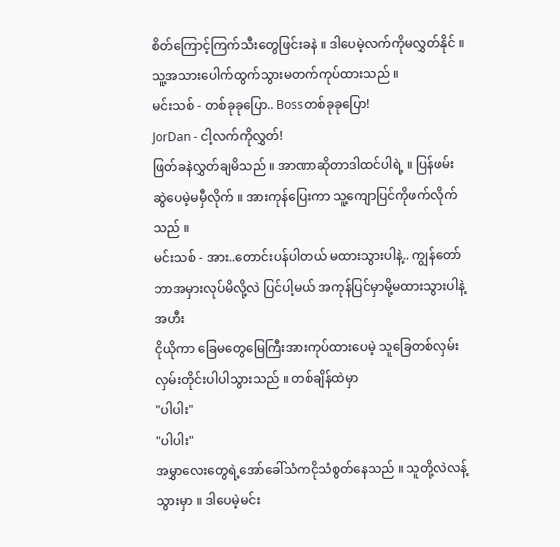စိတ်ကြောင့်ကြက်သီးတွေဖြင်းခနဲ ။ ဒါပေမဲ့လက်ကိုမလွှတ်နိုင် ။ သူ့အသားပေါက်ထွက်သွားမတက်ကုပ်ထားသည် ။
မင်းသစ် - တစ်ခုခုပြော.. Bossတစ်ခုခုပြော!
JorDan - ငါ့လက်ကိုလွှတ်!
ဖြတ်ခနဲလွှတ်ချမိသည် ။ အာဏာဆိုတာဒါထင်ပါရဲ့ ။ ပြန်ဖမ်းဆွဲပေမဲ့မမှီလိုက် ။ အားကုန်ပြေးကာ သူ့ကျောပြင်ကိုဖက်လိုက်သည် ။
မင်းသစ် - အား..တောင်းပန်ပါတယ် မထားသွားပါနဲ့.. ကျွန်တော်ဘာအမှားလုပ်မိလို့လဲ ပြင်ပါ့မယ် အကုန်ပြင်မှာမို့မထားသွားပါနဲ့ အဟီး
ငိုယိုကာ ခြေမတွေမြေကြီးအားကုပ်ထားပေမဲ့ သူခြေတစ်လှမ်းလှမ်းတိုင်းပါပါသွားသည် ။ တစ်ချိန်ထဲမှာ
"ပါပါး"
"ပါပါး"
အမွှာလေးတွေရဲ့အော်ခေါ်သံကငိုသံစွတ်နေသည် ။ သူတို့လဲလန့်သွားမှာ ။ ဒါပေမဲ့မင်း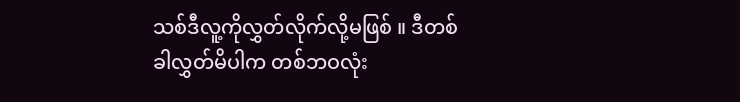သစ်ဒီလူ့ကိုလွှတ်လိုက်လို့မဖြစ် ။ ဒီတစ်ခါလွှတ်မိပါက တစ်ဘဝလုံး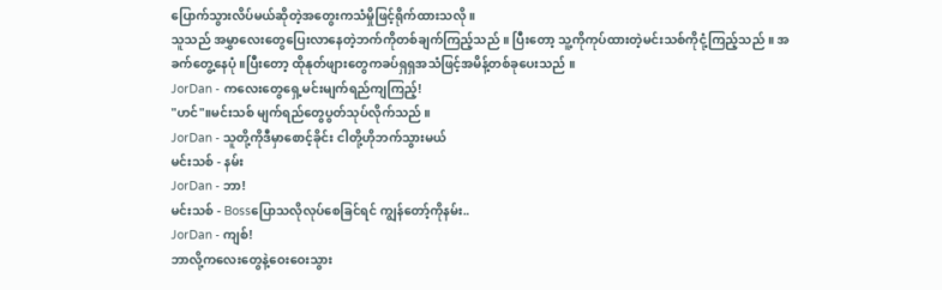ပြောက်သွားလိပ်မယ်ဆိုတဲ့အတွေးကသံမှိုဖြင့်ရိုက်ထားသလို ။
သူသည် အမွှာလေးတွေပြေးလာနေတဲ့ဘက်ကိုတစ်ချက်ကြည့်သည် ။ ပြီးတော့ သူ့ကိုကုပ်ထားတဲ့မင်းသစ်ကိုငုံ့ကြည့်သည် ။ အခက်တွေ့နေပုံ ။ပြီးတော့ ထိုနုတ်ဖျားတွေကခပ်ရှရှအသံဖြင့်အမိန့်တစ်ခုပေးသည် ။
JorDan - ကလေးတွေရှေ့မင်းမျက်ရည်ကျကြည့်!
"ဟင်"။မင်းသစ် မျက်ရည်တွေပွတ်သုပ်လိုက်သည် ။
JorDan - သူတို့ကိုဒီမှာစောင့်ခိုင်း ငါတို့ဟိုဘက်သွားမယ်
မင်းသစ် - နမ်း
JorDan - ဘာ!
မင်းသစ် - Bossပြောသလိုလုပ်စေခြင်ရင် ကျွန်တော့်ကိုနမ်း..
JorDan - ကျစ်!
ဘာလို့ကလေးတွေနဲ့ဝေးဝေးသွား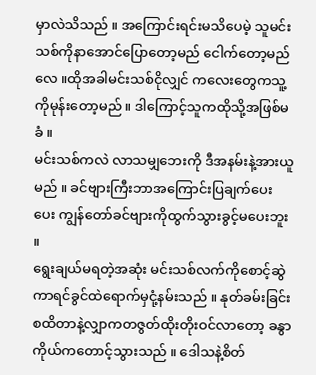မှာလဲသိသည် ။ အကြောင်းရင်းမသိပေမဲ့ သူမင်းသစ်ကိုနာအောင်ပြောတော့မည် ငေါက်တော့မည်လေ ။ထိုအခါမင်းသစ်ငိုလျှင် ကလေးတွေကသူ့ကိုမုန်းတော့မည် ။ ဒါကြောင့်သူကထိုသို့အဖြစ်မခံ ။
မင်းသစ်ကလဲ လာသမျှဘေးကို ဒီအနမ်းနဲ့အားယူမည် ။ ခင်ဗျားကြီးဘာအကြောင်းပြချက်ပေးပေး ကျွန်တော်ခင်ဗျားကိုထွက်သွားခွင့်မပေးဘူး ။
ရွေးချယ်မရတဲ့အဆုံး မင်းသစ်လက်ကိုစောင့်ဆွဲကာရင်ခွင်ထဲရောက်မှငုံ့နမ်းသည် ။ နုတ်ခမ်းခြင်းစထိတာနဲ့လျှာကတဇွတ်ထိုးတိုးဝင်လာတော့ ခနွာကိုယ်ကတောင့်သွားသည် ။ ဒေါသနဲ့စိတ်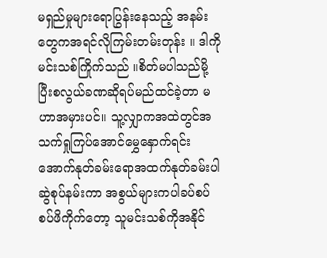မရှည်မှုများရောပြွန်းနေသည့် အနမ်းတွေကအရင်လိုကြမ်းတမ်းတုန်း ။ ဒါကိုမင်းသစ်ကြိုက်သည် ။စိတ်မပါသည်မို့ပြီးစလွယ်ခဏဆိုရပ်မည်ထင်ခဲ့တာ မဟာအမှားပင်။ သူ့လျှာကအထဲတွင်အသက်ရှုကြပ်အောင်မွှေနှောက်ရင်း အောက်နုတ်ခမ်းရောအထက်နုတ်ခမ်းပါ ဆွဲစုပ်နမ်းကာ အစွယ်များကပါခပ်စပ်စပ်ဖိကိုက်တော့ သူမင်းသစ်ကိုအနိုင်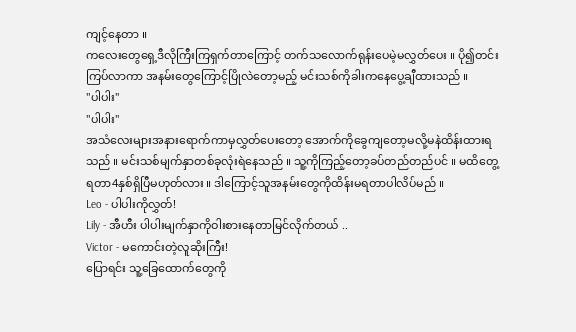ကျင့်နေတာ ။
ကလေးတွေရှေ့ဒီလိုကြီးကြရှက်တာကြောင့် တက်သလောက်ရုန်းပေမဲ့မလွှတ်ပေး ။ ပို၍တင်းကြပ်လာကာ အနမ်းတွေကြောင့်ပြိုလဲတော့မည့် မင်းသစ်ကိုခါးကနေပွေ့ချီထားသည် ။
"ပါပါး"
"ပါပါး"
အသံလေးများအနားရောက်ကာမှလွှတ်ပေးတော့ အောက်ကိုခွေကျတော့မလို့မနဲထိန်းထားရသည် ။ မင်းသစ်မျက်နှာတစ်ခုလုံးရဲနေသည် ။ သူ့ကိုကြည့်တော့ခပ်တည်တည်ပင် ။ မထိတွေ့ရတာ4နှစ်ရှိပြီမဟုတ်လား ။ ဒါကြောင့်သူအနမ်းတွေကိုထိန်းမရတာပါလိပ်မည် ။
Leo - ပါပါးကိုလွှတ်!
Lily - အီဟီး ပါပါးမျက်နှာကိုဝါးစားနေတာမြင်လိုက်တယ် ..
Victor - မကောင်းတဲ့လူဆိုးကြီး!
ပြောရင်း သူ့ခြေထောက်တွေကို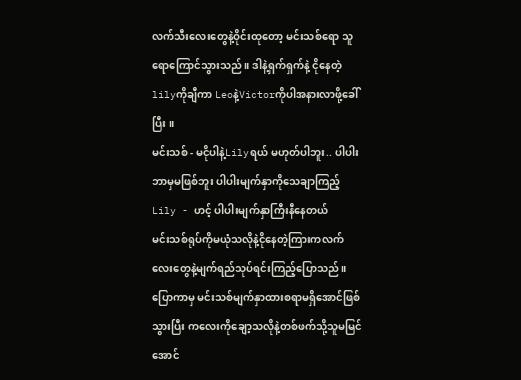လက်သီးလေးတွေနဲ့ဝိုင်းထုတော့ မင်းသစ်ရော သူရောကြောင်သွားသည် ။ ဒါနဲ့ရှက်ရှက်နဲ့ ငိုနေတဲ့lilyကိုချီကာ Leoနဲ့Victorကိုပါအနားလာဖို့ခေါ်ပြီး ။
မင်းသစ် - မငိုပါနဲ့Lilyရယ် မဟုတ်ပါဘူး.. ပါပါးဘာမှမဖြစ်ဘူး ပါပါးမျက်နှာကိုသေချာကြည့်
Lily - ဟင့် ပါပါးမျက်နှာကြီးနီနေတယ်
မင်းသစ်ရုပ်ကိုမယုံသလိုနဲ့ငိုနေတဲ့ကြားကလက်လေးတွေနဲ့မျက်ရည်သုပ်ရင်းကြည့်ပြောသည် ။ ပြောကာမှ မင်းသစ်မျက်နှာထားစရာမရှိအောင်ဖြစ်သွားပြီး ကလေးကိုချော့သလိုနဲ့တစ်ဖက်သို့သူမမြင်အောင်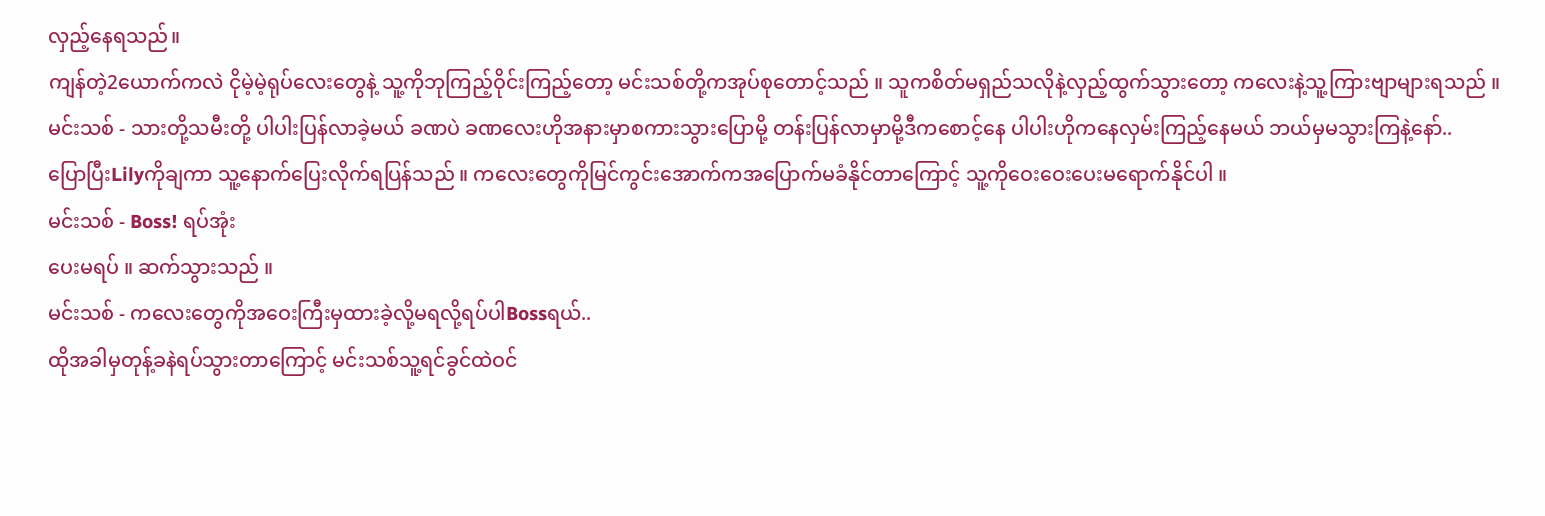လှည့်နေရသည်။
ကျန်တဲ့2ယောက်ကလဲ ငိုမဲ့မဲ့ရုပ်လေးတွေနဲ့ သူ့ကိုဘုကြည့်ဝိုင်းကြည့်တော့ မင်းသစ်တို့ကအုပ်စုတောင့်သည် ။ သူကစိတ်မရှည်သလိုနဲ့လှည့်ထွက်သွားတော့ ကလေးနဲ့သူ့ကြားဗျာများရသည် ။
မင်းသစ် - သားတို့သမီးတို့ ပါပါးပြန်လာခဲ့မယ် ခဏပဲ ခဏလေးဟိုအနားမှာစကားသွားပြောမို့ တန်းပြန်လာမှာမို့ဒီကစောင့်နေ ပါပါးဟိုကနေလှမ်းကြည့်နေမယ် ဘယ်မှမသွားကြနဲ့နော်..
ပြောပြီးLilyကိုချကာ သူ့နောက်ပြေးလိုက်ရပြန်သည် ။ ကလေးတွေကိုမြင်ကွင်းအောက်ကအပြောက်မခံနိုင်တာကြောင့် သူ့ကိုဝေးဝေးပေးမရောက်နိုင်ပါ ။
မင်းသစ် - Boss! ရပ်အုံး
ပေးမရပ် ။ ဆက်သွားသည် ။
မင်းသစ် - ကလေးတွေကိုအဝေးကြီးမှထားခဲ့လို့မရလို့ရပ်ပါBossရယ်..
ထိုအခါမှတုန့်ခနဲရပ်သွားတာကြောင့် မင်းသစ်သူ့ရင်ခွင်ထဲဝင်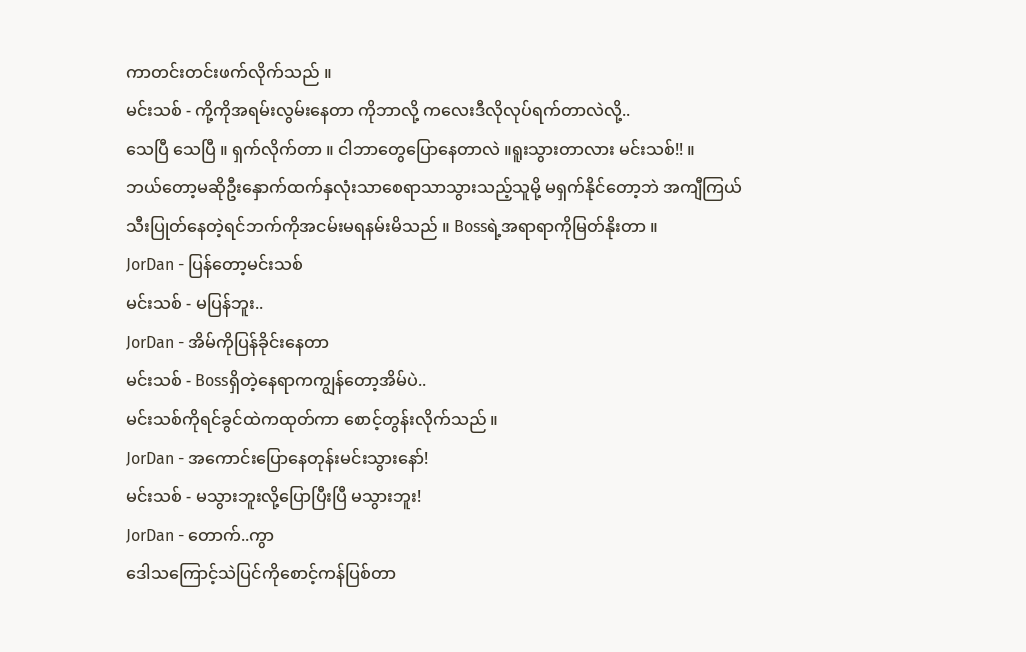ကာတင်းတင်းဖက်လိုက်သည် ။
မင်းသစ် - ကို့ကိုအရမ်းလွမ်းနေတာ ကိုဘာလို့ ကလေးဒီလိုလုပ်ရက်တာလဲလို့..
သေပြီ သေပြီ ။ ရှက်လိုက်တာ ။ ငါဘာတွေပြောနေတာလဲ ။ရူးသွားတာလား မင်းသစ်!! ။
ဘယ်တော့မဆိုဦးနှောက်ထက်နှလုံးသာစေရာသာသွားသည့်သူမို့ မရှက်နိုင်တော့ဘဲ အကျီကြယ်သီးပြုတ်နေတဲ့ရင်ဘက်ကိုအငမ်းမရနမ်းမိသည် ။ Bossရဲ့အရာရာကိုမြတ်နိုးတာ ။
JorDan - ပြန်တော့မင်းသစ်
မင်းသစ် - မပြန်ဘူး..
JorDan - အိမ်ကိုပြန်ခိုင်းနေတာ
မင်းသစ် - Bossရှိတဲ့နေရာကကျွန်တော့အိမ်ပဲ..
မင်းသစ်ကိုရင်ခွင်ထဲကထုတ်ကာ စောင့်တွန်းလိုက်သည် ။
JorDan - အကောင်းပြောနေတုန်းမင်းသွားနော်!
မင်းသစ် - မသွားဘူးလို့ပြောပြီးပြီ မသွားဘူး!
JorDan - တောက်..ကွာ
ဒေါသကြောင့်သဲပြင်ကိုစောင့်ကန်ပြစ်တာ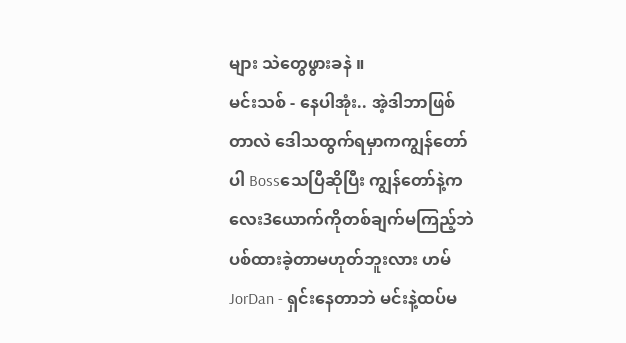များ သဲတွေဖွားခနဲ ။
မင်းသစ် - နေပါအုံး.. အဲ့ဒါဘာဖြစ်တာလဲ ဒေါသထွက်ရမှာကကျွန်တော်ပါ Bossသေပြီဆိုပြီး ကျွန်တော်နဲ့ကလေး3ယောက်ကိုတစ်ချက်မကြည့်ဘဲပစ်ထားခဲ့တာမဟုတ်ဘူးလား ဟမ်
JorDan - ရှင်းနေတာဘဲ မင်းနဲ့ထပ်မ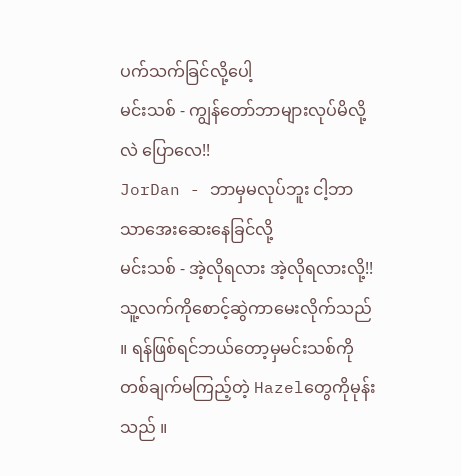ပက်သက်ခြင်လို့ပေါ့
မင်းသစ် - ကျွန်တော်ဘာများလုပ်မိလို့လဲ ပြောလေ!!
JorDan - ဘာမှမလုပ်ဘူး ငါ့ဘာသာအေးဆေးနေခြင်လို့
မင်းသစ် - အဲ့လိုရလား အဲ့လိုရလားလို့!!
သူ့လက်ကိုစောင့်ဆွဲကာမေးလိုက်သည် ။ ရန်ဖြစ်ရင်ဘယ်တော့မှမင်းသစ်ကိုတစ်ချက်မကြည့်တဲ့ Hazelတွေကိုမုန်းသည် ။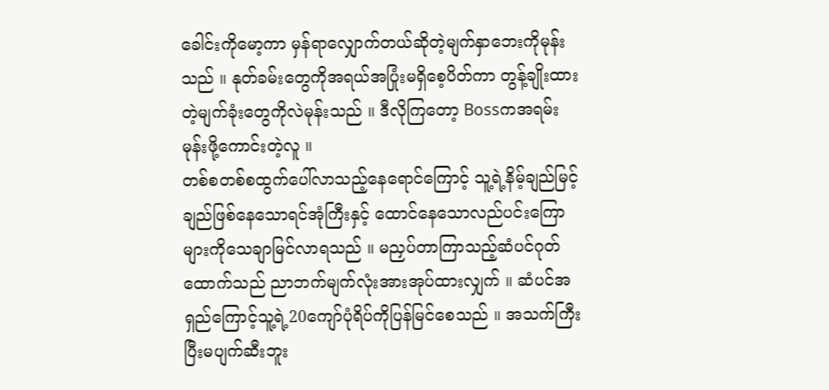ခေါင်းကိုမော့ကာ မှန်ရာလျှောက်တယ်ဆိုတဲ့မျက်နှာဘေးကိုမုန်းသည် ။ နုတ်ခမ်းတွေကိုအရယ်အပြုံးမရှိစေ့ပိတ်ကာ တွန့်ချိုးထားတဲ့မျက်ခုံးတွေကိုလဲမုန်းသည် ။ ဒီလိုကြတော့ Bossကအရမ်းမုန်းဖို့ကောင်းတဲ့လူ ။
တစ်စတစ်စထွက်ပေါ်လာသည့်နေရောင်ကြောင့် သူ့ရဲ့နိမ့်ချည်မြင့်ချည်ဖြစ်နေသောရင်အုံကြီးနှင့် ထောင်နေသောလည်ပင်းကြောများကိုသေချာမြင်လာရသည် ။ မညှပ်တာကြာသည့်ဆံပင်ဂုတ်ထောက်သည် ညာဘက်မျက်လုံးအားအုပ်ထားလျှက် ။ ဆံပင်အရှည်ကြောင့်သူ့ရဲ့20ကျော်ပုံရိပ်ကိုပြန်မြင်စေသည် ။ အသက်ကြီးပြီးမပျက်ဆီးဘူး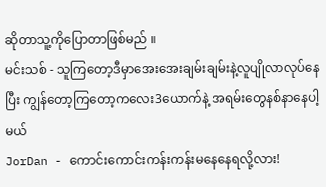ဆိုတာသူ့ကိုပြောတာဖြစ်မည် ။
မင်းသစ် - သူကြတော့ဒီမှာအေးအေးချမ်းချမ်းနဲ့လူပျိုလာလုပ်နေပြီး ကျွန်တော့ကြတော့ကလေး3ယောက်နဲ့ အရမ်းတွေနစ်နာနေပါ့မယ်
JorDan - ကောင်းကောင်းကန်းကန်းမနေနေရလို့လား!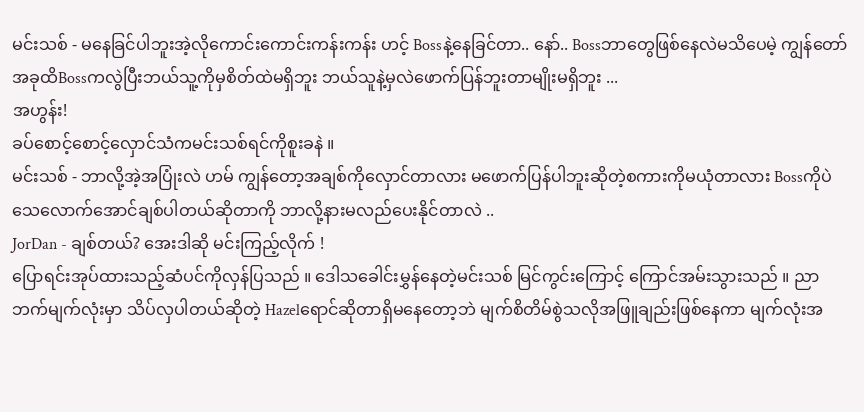မင်းသစ် - မနေခြင်ပါဘူးအဲ့လိုကောင်းကောင်းကန်းကန်း ဟင့် Bossနဲ့နေခြင်တာ.. နော်.. Bossဘာတွေဖြစ်နေလဲမသိပေမဲ့ ကျွန်တော်အခုထိBossကလွဲပြီးဘယ်သူ့ကိုမှစိတ်ထဲမရှိဘူး ဘယ်သူနဲ့မှလဲဖောက်ပြန်ဘူးတာမျိုးမရှိဘူး ...
အဟွန်း!
ခပ်စောင့်စောင့်လှောင်သံကမင်းသစ်ရင်ကိုစူးခနဲ ။
မင်းသစ် - ဘာလို့အဲ့အပြုံးလဲ ဟမ် ကျွန်တော့အချစ်ကိုလှောင်တာလား မဖောက်ပြန်ပါဘူးဆိုတဲ့စကားကိုမယုံတာလား Bossကိုပဲသေလောက်အောင်ချစ်ပါတယ်ဆိုတာကို ဘာလို့နားမလည်ပေးနိုင်တာလဲ ..
JorDan - ချစ်တယ်? အေးဒါဆို မင်းကြည့်လိုက် !
ပြောရင်းအုပ်ထားသည့်ဆံပင်ကိုလှန်ပြသည် ။ ဒေါသခေါင်းမွှန်နေတဲ့မင်းသစ် မြင်ကွင်းကြောင့် ကြောင်အမ်းသွားသည် ။ ညာဘက်မျက်လုံးမှာ သိပ်လှပါတယ်ဆိုတဲ့ Hazelရောင်ဆိုတာရှိမနေတော့ဘဲ မျက်စိတိမ်စွဲသလိုအဖြူချည်းဖြစ်နေကာ မျက်လုံးအ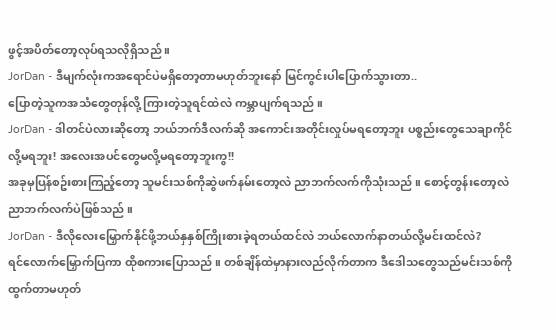ဖွင့်အပိတ်တော့လုပ်ရသလိုရှိသည် ။
JorDan - ဒီမျက်လုံးကအရောင်ပဲမရှိတော့တာမဟုတ်ဘူးနော် မြင်ကွင်းပါပြောက်သွားတာ..
ပြောတဲ့သူကအသံတွေတုန်လို့ ကြားတဲ့သူရင်ထဲလဲ ကမ္ဘာပျက်ရသည် ။
JorDan - ဒါတင်ပဲလားဆိုတော့ ဘယ်ဘက်ဒီလက်ဆို အကောင်းအတိုင်းလှုပ်မရတော့ဘူး ပစ္စည်းတွေသေချာကိုင်လို့မရဘူး! အလေးအပင်တွေမလို့မရတော့ဘူးကွ!!
အခုမှပြန်စဥ်းစားကြည့်တော့ သူမင်းသစ်ကိုဆွဲဖက်နမ်းတော့လဲ ညာဘက်လက်ကိုသုံးသည် ။ စောင့်တွန်းတော့လဲညာဘက်လက်ပဲဖြစ်သည် ။
JorDan - ဒီလိုလေးမြှောက်နိုင်ဖို့ဘယ်နှနှစ်ကြိုးစားခဲ့ရတယ်ထင်လဲ ဘယ်လောက်နာတယ်လို့မင်းထင်လဲ?
ရင်လောက်မြှောက်ပြကာ ထိုစကားပြောသည် ။ တစ်ချိန်ထဲမှာနားလည်လိုက်တာက ဒီဒေါသတွေသည်မင်းသစ်ကိုထွက်တာမဟုတ်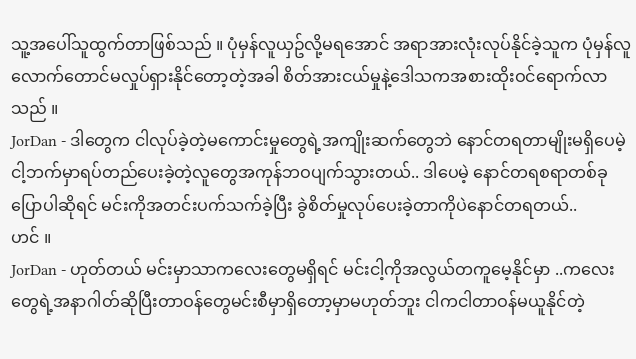သူ့အပေါ်သူထွက်တာဖြစ်သည် ။ ပုံမှန်လူယှဥ်လို့မရအောင် အရာအားလုံးလုပ်နိုင်ခဲ့သူက ပုံမှန်လူလောက်တောင်မလှုပ်ရှားနိုင်တော့တဲ့အခါ စိတ်အားငယ်မှုနဲ့ဒေါသကအစားထိုးဝင်ရောက်လာသည် ။
JorDan - ဒါတွေက ငါလုပ်ခဲ့တဲ့မကောင်းမှုတွေရဲ့အကျိုးဆက်တွေဘဲ နောင်တရတာမျိုးမရှိပေမဲ့ ငါ့ဘက်မှာရပ်တည်ပေးခဲ့တဲ့လူတွေအကုန်ဘဝပျက်သွားတယ်.. ဒါပေမဲ့ နောင်တရစရာတစ်ခုပြောပါဆိုရင် မင်းကိုအတင်းပက်သက်ခဲ့ပြီး ခွဲစိတ်မှုလုပ်ပေးခဲ့တာကိုပဲနောင်တရတယ်..
ဟင် ။
JorDan - ဟုတ်တယ် မင်းမှာသာကလေးတွေမရှိရင် မင်းငါ့ကိုအလွယ်တကူမေ့နိုင်မှာ ..ကလေးတွေရဲ့အနာဂါတ်ဆိုပြီးတာဝန်တွေမင်းစီမှာရှိတော့မှာမဟုတ်ဘူး ငါကငါတာဝန်မယူနိုင်တဲ့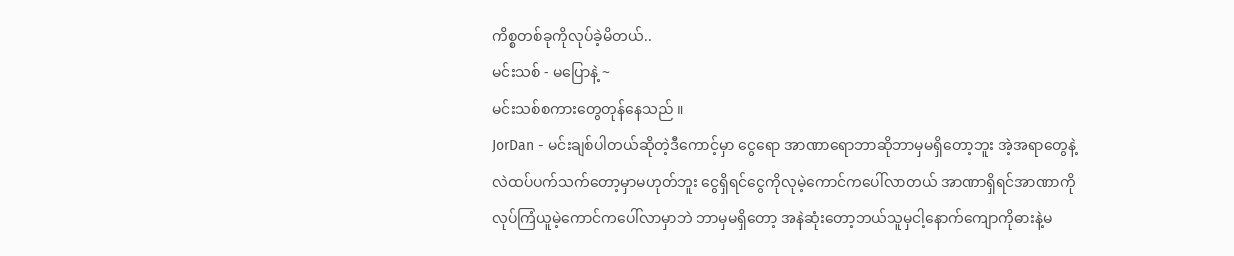ကိစ္စတစ်ခုကိုလုပ်ခဲ့မိတယ်..
မင်းသစ် - မပြောနဲ့ ~
မင်းသစ်စကားတွေတုန်နေသည် ။
JorDan - မင်းချစ်ပါတယ်ဆိုတဲ့ဒီကောင့်မှာ ငွေရော အာဏာရောဘာဆိုဘာမှမရှိတော့ဘူး အဲ့အရာတွေနဲ့လဲထပ်ပက်သက်တော့မှာမဟုတ်ဘူး ငွေရှိရင်ငွေကိုလုမဲ့ကောင်ကပေါ်လာတယ် အာဏာရှိရင်အာဏာကိုလုပ်ကြံယူမဲ့ကောင်ကပေါ်လာမှာဘဲ ဘာမှမရှိတော့ အနဲဆုံးတော့ဘယ်သူမှငါ့နောက်ကျောကိုဓားနဲ့မ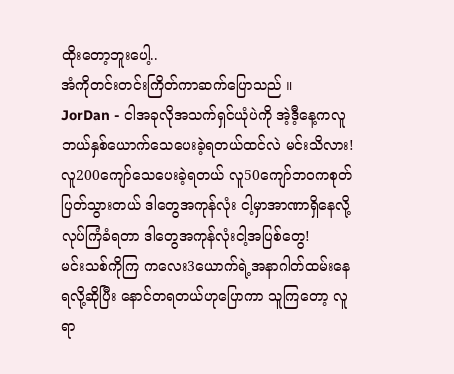ထိုးတော့ဘူးပေါ့..
အံကိုတင်းတင်းကြိတ်ကာဆက်ပြောသည် ။
JorDan - ငါအခုလိုအသက်ရှင်ယုံပဲကို အဲ့ဒီ့နေ့ကလူဘယ်နှစ်ယောက်သေပေးခဲ့ရတယ်ထင်လဲ မင်းသိလား! လူ200ကျော်သေပေးခဲ့ရတယ် လူ50ကျော်ဘဝကစုတ်ပြတ်သွားတယ် ဒါတွေအကုန်လုံး ငါ့မှာအာဏာရှိနေလို့လုပ်ကြံခံရတာ ဒါတွေအကုန်လုံးငါ့အပြစ်တွေ!
မင်းသစ်ကိုကြ ကလေး3ယောက်ရဲ့အနာဂါတ်ထမ်းနေရလို့ဆိုပြီး နောင်တရတယ်ဟုပြောကာ သူကြတော့ လူရာ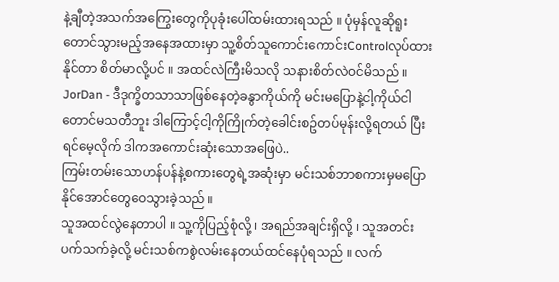နဲ့ချီတဲ့အသက်အကြွေးတွေကိုပုခုံးပေါ်ထမ်းထားရသည် ။ ပုံမှန်လူဆိုရူးတောင်သွားမည့်အနေအထားမှာ သူ့စိတ်သူကောင်းကောင်းControlလုပ်ထားနိုင်တာ စိတ်မာလို့ပင် ။ အထင်လဲကြီးမိသလို သနားစိတ်လဲဝင်မိသည် ။
JorDan - ဒီဒုက္ခိတသာသာဖြစ်နေတဲ့ခနွာကိုယ်ကို မင်းမပြောနဲ့ငါ့ကိုယ်ငါတောင်မသတီဘူး ဒါကြောင့်ငါ့ကိုကြိုက်တဲ့ခေါင်းစဥ်တပ်မုန်းလို့ရတယ် ပြီးရင်မေ့လိုက် ဒါကအကောင်းဆုံးသောအဖြေပဲ..
ကြမ်းတမ်းသောဟန်ပန်နဲ့စကားတွေရဲ့အဆုံးမှာ မင်းသစ်ဘာစကားမှမပြောနိုင်အောင်တွေဝေသွားခဲ့သည် ။
သူအထင်လွဲနေတာပါ ။ သူ့ကိုပြည့်စုံလို့ ၊ အရည်အချင်းရှိလို့ ၊ သူအတင်းပက်သက်ခဲ့လို့ မင်းသစ်ကစွဲလမ်းနေတယ်ထင်နေပုံရသည် ။ လက်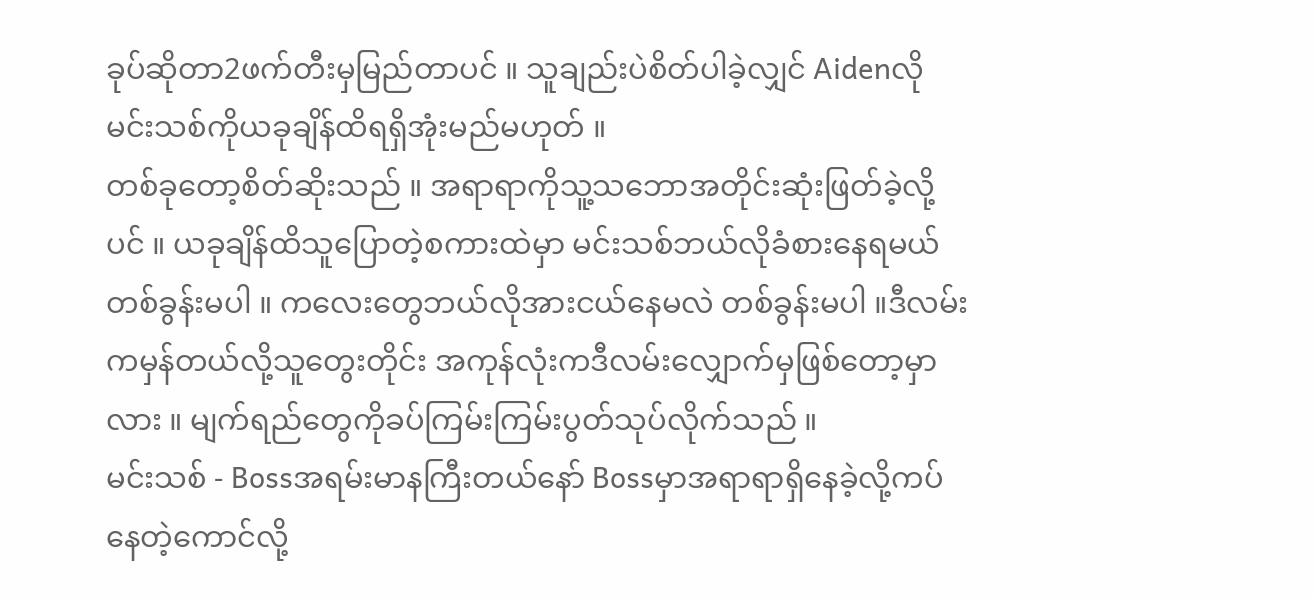ခုပ်ဆိုတာ2ဖက်တီးမှမြည်တာပင် ။ သူချည်းပဲစိတ်ပါခဲ့လျှင် Aidenလိုမင်းသစ်ကိုယခုချိန်ထိရရှိအုံးမည်မဟုတ် ။
တစ်ခုတော့စိတ်ဆိုးသည် ။ အရာရာကိုသူ့သဘောအတိုင်းဆုံးဖြတ်ခဲ့လို့ပင် ။ ယခုချိန်ထိသူပြောတဲ့စကားထဲမှာ မင်းသစ်ဘယ်လိုခံစားနေရမယ်တစ်ခွန်းမပါ ။ ကလေးတွေဘယ်လိုအားငယ်နေမလဲ တစ်ခွန်းမပါ ။ဒီလမ်းကမှန်တယ်လို့သူတွေးတိုင်း အကုန်လုံးကဒီလမ်းလျှောက်မှဖြစ်တော့မှာလား ။ မျက်ရည်တွေကိုခပ်ကြမ်းကြမ်းပွတ်သုပ်လိုက်သည် ။
မင်းသစ် - Bossအရမ်းမာနကြီးတယ်နော် Bossမှာအရာရာရှိနေခဲ့လို့ကပ်နေတဲ့ကောင်လို့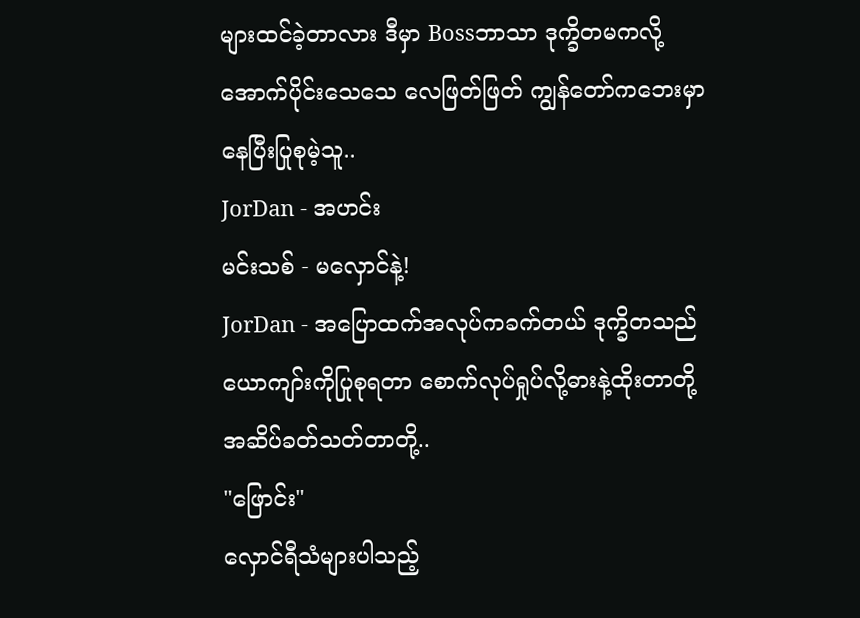များထင်ခဲ့တာလား ဒီမှာ Bossဘာသာ ဒုက္ခိတမကလို့ အောက်ပိုင်းသေသေ လေဖြတ်ဖြတ် ကျွန်တော်ကဘေးမှာနေပြီးပြုစုမဲ့သူ..
JorDan - အဟင်း
မင်းသစ် - မလှောင်နဲ့!
JorDan - အပြောထက်အလုပ်ကခက်တယ် ဒုက္ခိတသည်ယောကျာ်းကိုပြုစုရတာ စောက်လုပ်ရှုပ်လို့ဓားနဲ့ထိုးတာတို့ အဆိပ်ခတ်သတ်တာတို့..
"ဖြောင်း"
လှောင်ရီသံများပါသည့်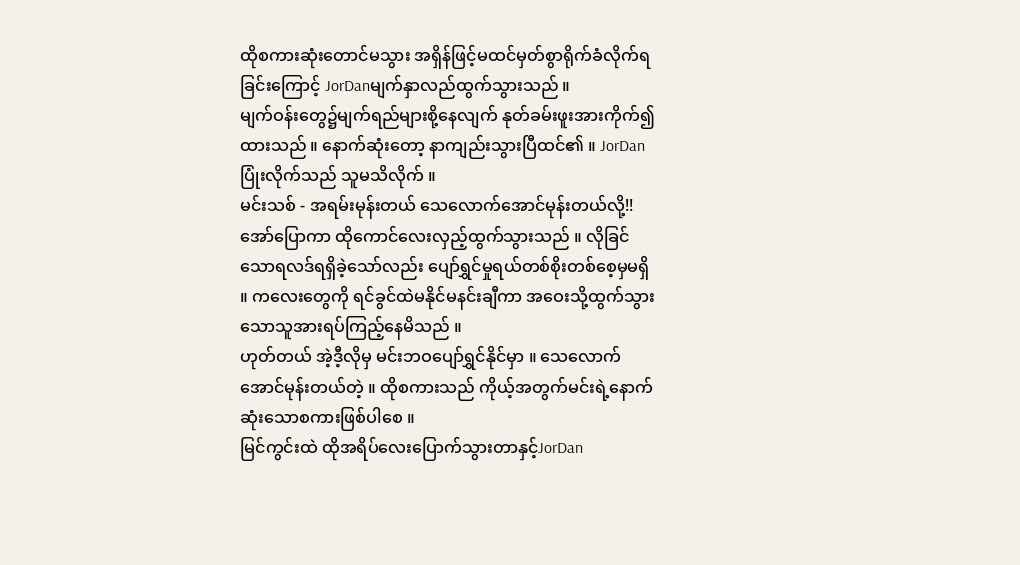ထိုစကားဆုံးတောင်မသွား အရှိန်ဖြင့်မထင်မှတ်စွာရိုက်ခံလိုက်ရခြင်းကြောင့် JorDanမျက်နှာလည်ထွက်သွားသည် ။
မျက်ဝန်းတွေ၌မျက်ရည်များစို့နေလျက် နုတ်ခမ်းဖူးအားကိုက်၍ထားသည် ။ နောက်ဆုံးတော့ နာကျည်းသွားပြီထင်၏ ။ JorDanပြုံးလိုက်သည် သူမသိလိုက် ။
မင်းသစ် - အရမ်းမုန်းတယ် သေလောက်အောင်မုန်းတယ်လို့!!
အော်ပြောကာ ထိုကောင်လေးလှည့်ထွက်သွားသည် ။ လိုခြင်သောရလဒ်ရရှိခဲ့သော်လည်း ပျော်ရွှင်မှုရယ်တစ်စိုးတစ်စေ့မှမရှိ ။ ကလေးတွေကို ရင်ခွင်ထဲမနိုင်မနင်းချီကာ အဝေးသို့ထွက်သွားသောသူအားရပ်ကြည့်နေမိသည် ။
ဟုတ်တယ် အဲ့ဒီ့လိုမှ မင်းဘဝပျော်ရွှင်နိုင်မှာ ။ သေလောက်အောင်မုန်းတယ်တဲ့ ။ ထိုစကားသည် ကိုယ့်အတွက်မင်းရဲ့နောက်ဆုံးသောစကားဖြစ်ပါစေ ။
မြင်ကွင်းထဲ ထိုအရိပ်လေးပြောက်သွားတာနှင့်JorDan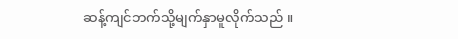ဆန့်ကျင်ဘက်သို့မျက်နှာမူလိုက်သည် ။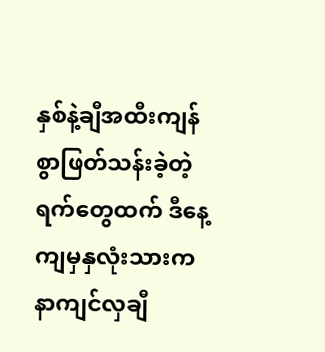နှစ်နဲ့ချီအထီးကျန်စွာဖြတ်သန်းခဲ့တဲ့ရက်တွေထက် ဒီနေ့ကျမှနှလုံးသားကနာကျင်လှချီ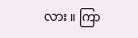လား ။ ကြာ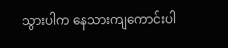သွားပါက နေသားကျကောင်းပါ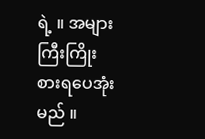ရဲ့ ။ အများကြီးကြိုးစားရပေအုံးမည် ။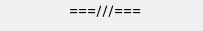===///===